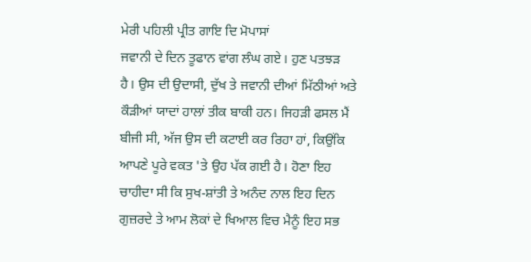ਮੇਰੀ ਪਹਿਲੀ ਪ੍ਰੀਤ ਗਾਇ ਦਿ ਮੋਪਾਸਾਂ
ਜਵਾਨੀ ਦੇ ਦਿਨ ਤੂਫਾਨ ਵਾਂਗ ਲੰਘ ਗਏ। ਹੁਣ ਪਤਝੜ
ਹੈ। ਉਸ ਦੀ ਉਦਾਸੀ, ਦੁੱਖ ਤੇ ਜਵਾਨੀ ਦੀਆਂ ਮਿੱਠੀਆਂ ਅਤੇ
ਕੌੜੀਆਂ ਯਾਦਾਂ ਹਾਲਾਂ ਤੀਕ ਬਾਕੀ ਹਨ। ਜਿਹੜੀ ਫਸਲ ਮੈਂ
ਬੀਜੀ ਸੀ, ਅੱਜ ਉਸ ਦੀ ਕਟਾਈ ਕਰ ਰਿਹਾ ਹਾਂ, ਕਿਉਂਕਿ
ਆਪਣੇ ਪੂਰੇ ਵਕਤ 'ਤੇ ਉਹ ਪੱਕ ਗਈ ਹੈ। ਹੋਣਾ ਇਹ
ਚਾਹੀਦਾ ਸੀ ਕਿ ਸੁਖ-ਸ਼ਾਂਤੀ ਤੇ ਅਨੰਦ ਨਾਲ ਇਹ ਦਿਨ
ਗੁਜ਼ਰਦੇ ਤੇ ਆਮ ਲੋਕਾਂ ਦੇ ਖਿਆਲ ਵਿਚ ਮੈਨੂੰ ਇਹ ਸਭ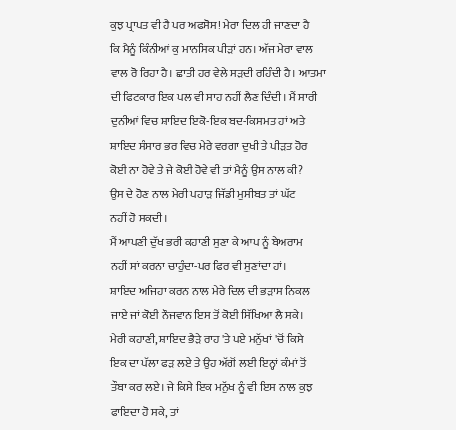ਕੁਝ ਪ੍ਰਾਪਤ ਵੀ ਹੈ ਪਰ ਅਫਸੋਸ! ਮੇਰਾ ਦਿਲ ਹੀ ਜਾਣਦਾ ਹੈ
ਕਿ ਮੈਨੂੰ ਕਿੰਨੀਆਂ ਕੁ ਮਾਨਸਿਕ ਪੀੜਾਂ ਹਨ। ਅੱਜ ਮੇਰਾ ਵਾਲ
ਵਾਲ ਰੋ ਰਿਹਾ ਹੈ। ਛਾਤੀ ਹਰ ਵੇਲੇ ਸੜਦੀ ਰਹਿੰਦੀ ਹੈ। ਆਤਮਾ
ਦੀ ਫਿਟਕਾਰ ਇਕ ਪਲ ਵੀ ਸਾਹ ਨਹੀਂ ਲੈਣ ਦਿੰਦੀ। ਮੈਂ ਸਾਰੀ
ਦੁਨੀਆਂ ਵਿਚ ਸ਼ਾਇਦ ਇਕੋ-ਇਕ ਬਦ-ਕਿਸਮਤ ਹਾਂ ਅਤੇ
ਸ਼ਾਇਦ ਸੰਸਾਰ ਭਰ ਵਿਚ ਮੇਰੇ ਵਰਗਾ ਦੁਖੀ ਤੇ ਪੀੜਤ ਹੋਰ
ਕੋਈ ਨਾ ਹੋਵੇ ਤੇ ਜੇ ਕੋਈ ਹੋਵੇ ਵੀ ਤਾਂ ਮੈਨੂੰ ਉਸ ਨਾਲ ਕੀ?
ਉਸ ਦੇ ਹੋਣ ਨਾਲ ਮੇਰੀ ਪਹਾੜ ਜਿੱਡੀ ਮੁਸੀਬਤ ਤਾਂ ਘੱਟ
ਨਹੀਂ ਹੋ ਸਕਦੀ।
ਮੈਂ ਆਪਣੀ ਦੁੱਖ ਭਰੀ ਕਹਾਣੀ ਸੁਣਾ ਕੇ ਆਪ ਨੂੰ ਬੇਅਰਾਮ
ਨਹੀਂ ਸਾਂ ਕਰਨਾ ਚਾਹੁੰਦਾ-ਪਰ ਫਿਰ ਵੀ ਸੁਣਾਂਦਾ ਹਾਂ।
ਸ਼ਾਇਦ ਅਜਿਹਾ ਕਰਨ ਨਾਲ ਮੇਰੇ ਦਿਲ ਦੀ ਭੜਾਸ ਨਿਕਲ
ਜਾਏ ਜਾਂ ਕੋਈ ਨੌਜਵਾਨ ਇਸ ਤੋਂ ਕੋਈ ਸਿੱਖਿਆ ਲੈ ਸਕੇ।
ਮੇਰੀ ਕਹਾਣੀ, ਸ਼ਾਇਦ ਭੈੜੇ ਰਾਹ 'ਤੇ ਪਏ ਮਨੁੱਖਾਂ 'ਚੋਂ ਕਿਸੇ
ਇਕ ਦਾ ਪੱਲਾ ਫੜ ਲਏ ਤੇ ਉਹ ਅੱਗੋਂ ਲਈ ਇਨ੍ਹਾਂ ਕੰਮਾਂ ਤੋਂ
ਤੌਬਾ ਕਰ ਲਏ। ਜੇ ਕਿਸੇ ਇਕ ਮਨੁੱਖ ਨੂੰ ਵੀ ਇਸ ਨਾਲ ਕੁਝ
ਫਾਇਦਾ ਹੋ ਸਕੇ, ਤਾਂ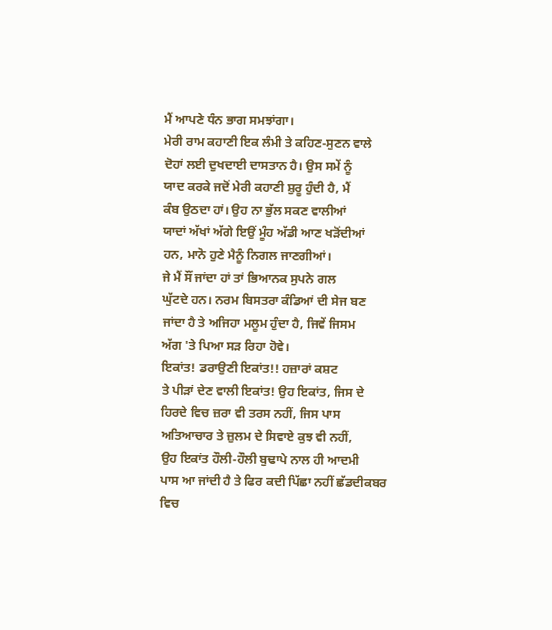ਮੈਂ ਆਪਣੇ ਧੰਨ ਭਾਗ ਸਮਝਾਂਗਾ।
ਮੇਰੀ ਰਾਮ ਕਹਾਣੀ ਇਕ ਲੰਮੀ ਤੇ ਕਹਿਣ-ਸੁਣਨ ਵਾਲੇ
ਦੋਹਾਂ ਲਈ ਦੁਖਦਾਈ ਦਾਸਤਾਨ ਹੈ। ਉਸ ਸਮੇਂ ਨੂੰ
ਯਾਦ ਕਰਕੇ ਜਦੋਂ ਮੇਰੀ ਕਹਾਣੀ ਸ਼ੁਰੂ ਹੁੰਦੀ ਹੈ, ਮੈਂ
ਕੰਬ ਉਠਦਾ ਹਾਂ। ਉਹ ਨਾ ਭੁੱਲ ਸਕਣ ਵਾਲੀਆਂ
ਯਾਦਾਂ ਅੱਖਾਂ ਅੱਗੇ ਇਉਂ ਮੂੰਹ ਅੱਡੀ ਆਣ ਖੜੋਂਦੀਆਂ
ਹਨ, ਮਾਨੋ ਹੁਣੇ ਮੈਨੂੰ ਨਿਗਲ ਜਾਣਗੀਆਂ।
ਜੇ ਮੈਂ ਸੌਂ ਜਾਂਦਾ ਹਾਂ ਤਾਂ ਭਿਆਨਕ ਸੁਪਨੇ ਗਲ
ਘੁੱਟਦੇ ਹਨ। ਨਰਮ ਬਿਸਤਰਾ ਕੰਡਿਆਂ ਦੀ ਸੇਜ ਬਣ
ਜਾਂਦਾ ਹੈ ਤੇ ਅਜਿਹਾ ਮਲੂਮ ਹੁੰਦਾ ਹੈ, ਜਿਵੇਂ ਜਿਸਮ
ਅੱਗ 'ਤੇ ਪਿਆ ਸੜ ਰਿਹਾ ਹੋਵੇ।
ਇਕਾਂਤ! ਡਰਾਉਣੀ ਇਕਾਂਤ!! ਹਜ਼ਾਰਾਂ ਕਸ਼ਟ
ਤੇ ਪੀੜਾਂ ਦੇਣ ਵਾਲੀ ਇਕਾਂਤ! ਉਹ ਇਕਾਂਤ, ਜਿਸ ਦੇ
ਹਿਰਦੇ ਵਿਚ ਜ਼ਰਾ ਵੀ ਤਰਸ ਨਹੀਂ, ਜਿਸ ਪਾਸ
ਅਤਿਆਚਾਰ ਤੇ ਜ਼ੁਲਮ ਦੇ ਸਿਵਾਏ ਕੁਝ ਵੀ ਨਹੀਂ,
ਉਹ ਇਕਾਂਤ ਹੌਲੀ-ਹੌਲੀ ਬੁਢਾਪੇ ਨਾਲ ਹੀ ਆਦਮੀ
ਪਾਸ ਆ ਜਾਂਦੀ ਹੈ ਤੇ ਫਿਰ ਕਦੀ ਪਿੱਛਾ ਨਹੀਂ ਛੱਡਦੀਕਬਰ
ਵਿਚ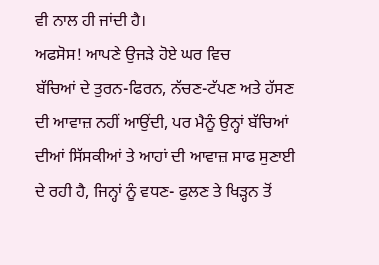ਵੀ ਨਾਲ ਹੀ ਜਾਂਦੀ ਹੈ।
ਅਫਸੋਸ! ਆਪਣੇ ਉਜੜੇ ਹੋਏ ਘਰ ਵਿਚ
ਬੱਚਿਆਂ ਦੇ ਤੁਰਨ-ਫਿਰਨ, ਨੱਚਣ-ਟੱਪਣ ਅਤੇ ਹੱਸਣ
ਦੀ ਆਵਾਜ਼ ਨਹੀਂ ਆਉਂਦੀ, ਪਰ ਮੈਨੂੰ ਉਨ੍ਹਾਂ ਬੱਚਿਆਂ
ਦੀਆਂ ਸਿੱਸਕੀਆਂ ਤੇ ਆਹਾਂ ਦੀ ਆਵਾਜ਼ ਸਾਫ ਸੁਣਾਈ
ਦੇ ਰਹੀ ਹੈ, ਜਿਨ੍ਹਾਂ ਨੂੰ ਵਧਣ- ਫੁਲਣ ਤੇ ਖਿੜ੍ਹਨ ਤੋਂ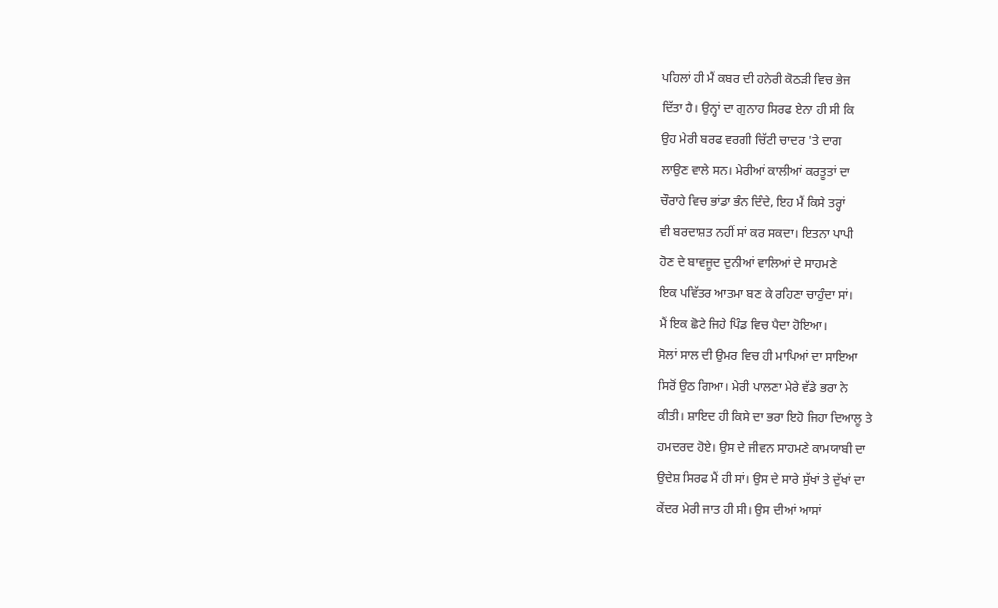ਪਹਿਲਾਂ ਹੀ ਮੈਂ ਕਬਰ ਦੀ ਹਨੇਰੀ ਕੋਠੜੀ ਵਿਚ ਭੇਜ
ਦਿੱਤਾ ਹੈ। ਉਨ੍ਹਾਂ ਦਾ ਗੁਨਾਹ ਸਿਰਫ ਏਨਾ ਹੀ ਸੀ ਕਿ
ਉਹ ਮੇਰੀ ਬਰਫ ਵਰਗੀ ਚਿੱਟੀ ਚਾਦਰ 'ਤੇ ਦਾਗ
ਲਾਉਣ ਵਾਲੇ ਸਨ। ਮੇਰੀਆਂ ਕਾਲੀਆਂ ਕਰਤੂਤਾਂ ਦਾ
ਚੌਰਾਹੇ ਵਿਚ ਭਾਂਡਾ ਭੰਨ ਦਿੰਦੇ, ਇਹ ਮੈਂ ਕਿਸੇ ਤਰ੍ਹਾਂ
ਵੀ ਬਰਦਾਸ਼ਤ ਨਹੀਂ ਸਾਂ ਕਰ ਸਕਦਾ। ਇਤਨਾ ਪਾਪੀ
ਹੋਣ ਦੇ ਬਾਵਜੂਦ ਦੁਨੀਆਂ ਵਾਲਿਆਂ ਦੇ ਸਾਹਮਣੇ
ਇਕ ਪਵਿੱਤਰ ਆਤਮਾ ਬਣ ਕੇ ਰਹਿਣਾ ਚਾਹੁੰਦਾ ਸਾਂ।
ਮੈਂ ਇਕ ਛੋਟੇ ਜਿਹੇ ਪਿੰਡ ਵਿਚ ਪੈਦਾ ਹੋਇਆ।
ਸੋਲਾਂ ਸਾਲ ਦੀ ਉਮਰ ਵਿਚ ਹੀ ਮਾਪਿਆਂ ਦਾ ਸਾਇਆ
ਸਿਰੋਂ ਉਠ ਗਿਆ। ਮੇਰੀ ਪਾਲਣਾ ਮੇਰੇ ਵੱਡੇ ਭਰਾ ਨੇ
ਕੀਤੀ। ਸ਼ਾਇਦ ਹੀ ਕਿਸੇ ਦਾ ਭਰਾ ਇਹੋ ਜਿਹਾ ਦਿਆਲੂ ਤੇ
ਹਮਦਰਦ ਹੋਏ। ਉਸ ਦੇ ਜੀਵਨ ਸਾਹਮਣੇ ਕਾਮਯਾਬੀ ਦਾ
ਉਦੇਸ਼ ਸਿਰਫ ਮੈਂ ਹੀ ਸਾਂ। ਉਸ ਦੇ ਸਾਰੇ ਸੁੱਖਾਂ ਤੇ ਦੁੱਖਾਂ ਦਾ
ਕੇਂਦਰ ਮੇਰੀ ਜਾਤ ਹੀ ਸੀ। ਉਸ ਦੀਆਂ ਆਸਾਂ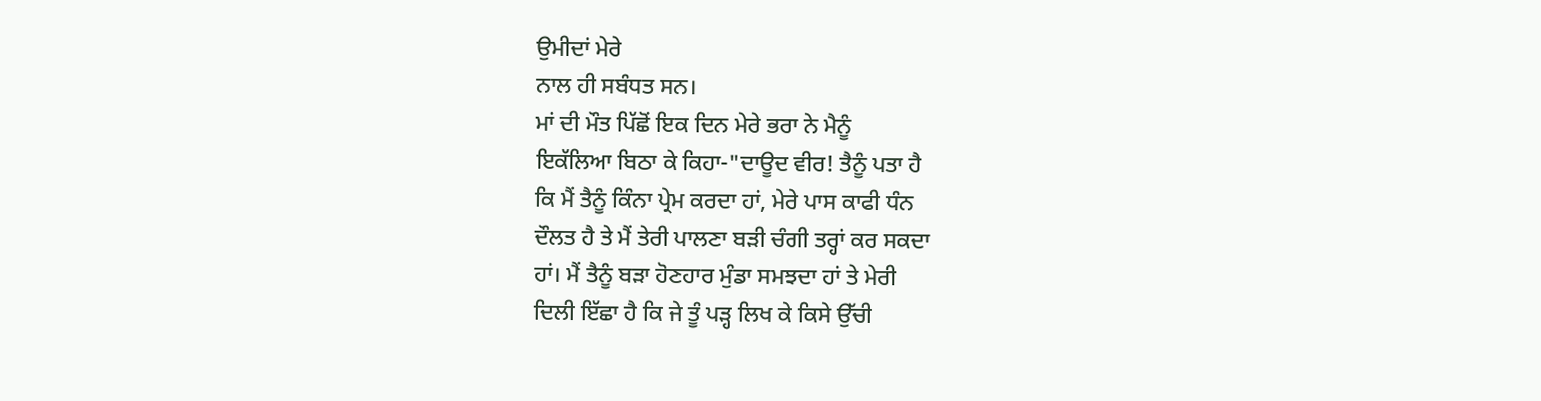ਉਮੀਦਾਂ ਮੇਰੇ
ਨਾਲ ਹੀ ਸਬੰਧਤ ਸਨ।
ਮਾਂ ਦੀ ਮੌਤ ਪਿੱਛੋਂ ਇਕ ਦਿਨ ਮੇਰੇ ਭਰਾ ਨੇ ਮੈਨੂੰ
ਇਕੱਲਿਆ ਬਿਠਾ ਕੇ ਕਿਹਾ-"ਦਾਊਦ ਵੀਰ! ਤੈਨੂੰ ਪਤਾ ਹੈ
ਕਿ ਮੈਂ ਤੈਨੂੰ ਕਿੰਨਾ ਪ੍ਰੇਮ ਕਰਦਾ ਹਾਂ, ਮੇਰੇ ਪਾਸ ਕਾਫੀ ਧੰਨ
ਦੌਲਤ ਹੈ ਤੇ ਮੈਂ ਤੇਰੀ ਪਾਲਣਾ ਬੜੀ ਚੰਗੀ ਤਰ੍ਹਾਂ ਕਰ ਸਕਦਾ
ਹਾਂ। ਮੈਂ ਤੈਨੂੰ ਬੜਾ ਹੋਣਹਾਰ ਮੁੰਡਾ ਸਮਝਦਾ ਹਾਂ ਤੇ ਮੇਰੀ
ਦਿਲੀ ਇੱਛਾ ਹੈ ਕਿ ਜੇ ਤੂੰ ਪੜ੍ਹ ਲਿਖ ਕੇ ਕਿਸੇ ਉੱਚੀ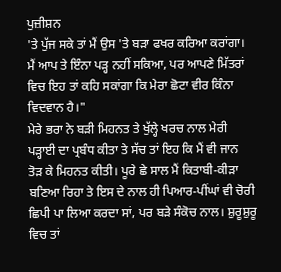ਪੁਜ਼ੀਸ਼ਨ
'ਤੇ ਪੁੱਜ ਸਕੇ ਤਾਂ ਮੈਂ ਉਸ 'ਤੇ ਬੜਾ ਫਖਰ ਕਰਿਆ ਕਰਾਂਗਾ।
ਮੈਂ ਆਪ ਤੇ ਇੰਨਾ ਪੜ੍ਹ ਨਹੀਂ ਸਕਿਆ, ਪਰ ਆਪਣੇ ਮਿੱਤਰਾਂ
ਵਿਚ ਇਹ ਤਾਂ ਕਹਿ ਸਕਾਂਗਾ ਕਿ ਮੇਰਾ ਛੋਟਾ ਵੀਰ ਕਿੰਨਾ
ਵਿਦਵਾਨ ਹੈ।"
ਮੇਰੇ ਭਰਾ ਨੇ ਬੜੀ ਮਿਹਨਤ ਤੇ ਖੁੱਲ੍ਹੇ ਖਰਚ ਨਾਲ ਮੇਰੀ
ਪੜ੍ਹਾਈ ਦਾ ਪ੍ਰਬੰਧ ਕੀਤਾ ਤੇ ਸੱਚ ਤਾਂ ਇਹ ਕਿ ਮੈਂ ਵੀ ਜਾਨ
ਤੋੜ ਕੇ ਮਿਹਨਤ ਕੀਤੀ। ਪੂਰੇ ਛੇ ਸਾਲ ਮੈਂ ਕਿਤਾਬੀ-ਕੀੜਾ
ਬਣਿਆ ਰਿਹਾ ਤੇ ਇਸ ਦੇ ਨਾਲ ਹੀ ਪਿਆਰ-ਪੀਂਘਾਂ ਵੀ ਚੋਰੀ
ਛਿਪੀ ਪਾ ਲਿਆ ਕਰਦਾ ਸਾਂ, ਪਰ ਬੜੇ ਸੰਕੋਚ ਨਾਲ। ਸ਼ੁਰੂਸ਼ੁਰੂ
ਵਿਚ ਤਾਂ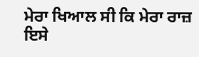ਮੇਰਾ ਖਿਆਲ ਸੀ ਕਿ ਮੇਰਾ ਰਾਜ਼ ਇਸੇ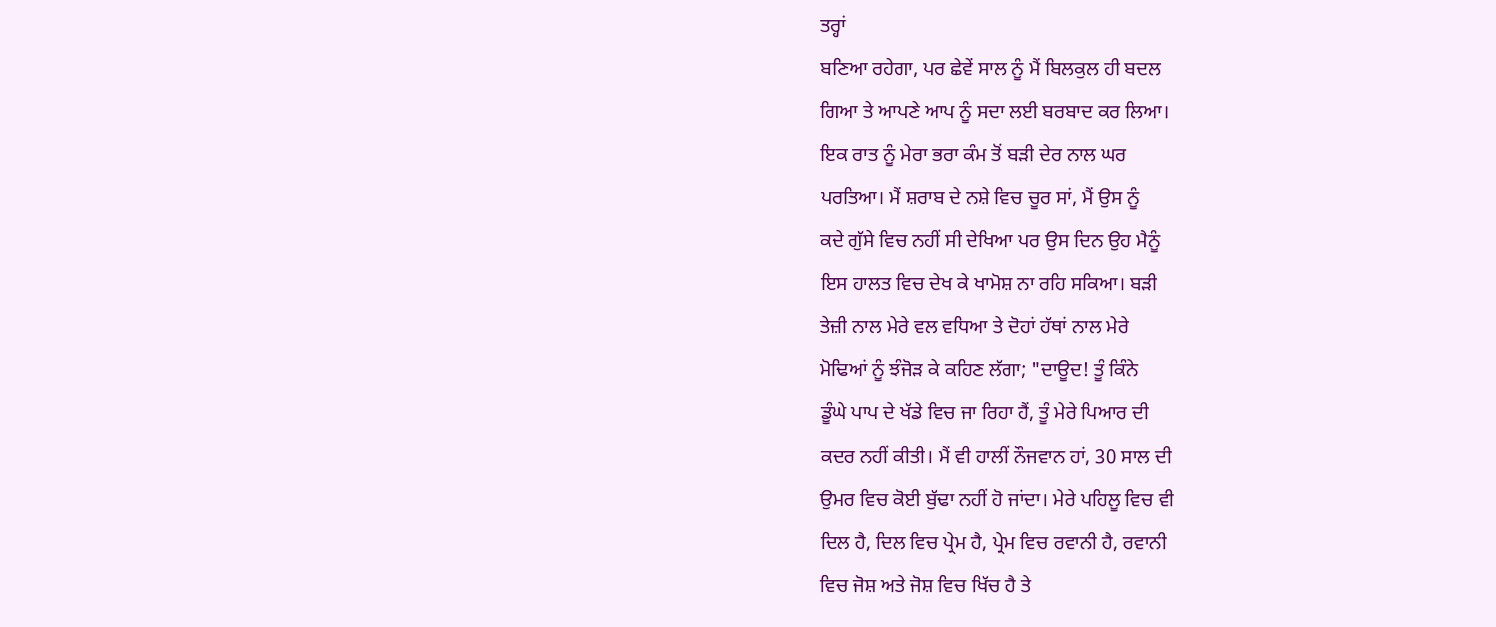ਤਰ੍ਹਾਂ
ਬਣਿਆ ਰਹੇਗਾ, ਪਰ ਛੇਵੇਂ ਸਾਲ ਨੂੰ ਮੈਂ ਬਿਲਕੁਲ ਹੀ ਬਦਲ
ਗਿਆ ਤੇ ਆਪਣੇ ਆਪ ਨੂੰ ਸਦਾ ਲਈ ਬਰਬਾਦ ਕਰ ਲਿਆ।
ਇਕ ਰਾਤ ਨੂੰ ਮੇਰਾ ਭਰਾ ਕੰਮ ਤੋਂ ਬੜੀ ਦੇਰ ਨਾਲ ਘਰ
ਪਰਤਿਆ। ਮੈਂ ਸ਼ਰਾਬ ਦੇ ਨਸ਼ੇ ਵਿਚ ਚੂਰ ਸਾਂ, ਮੈਂ ਉਸ ਨੂੰ
ਕਦੇ ਗੁੱਸੇ ਵਿਚ ਨਹੀਂ ਸੀ ਦੇਖਿਆ ਪਰ ਉਸ ਦਿਨ ਉਹ ਮੈਨੂੰ
ਇਸ ਹਾਲਤ ਵਿਚ ਦੇਖ ਕੇ ਖਾਮੋਸ਼ ਨਾ ਰਹਿ ਸਕਿਆ। ਬੜੀ
ਤੇਜ਼ੀ ਨਾਲ ਮੇਰੇ ਵਲ ਵਧਿਆ ਤੇ ਦੋਹਾਂ ਹੱਥਾਂ ਨਾਲ ਮੇਰੇ
ਮੋਢਿਆਂ ਨੂੰ ਝੰਜੋੜ ਕੇ ਕਹਿਣ ਲੱਗਾ; "ਦਾਊਦ! ਤੂੰ ਕਿੰਨੇ
ਡੂੰਘੇ ਪਾਪ ਦੇ ਖੱਡੇ ਵਿਚ ਜਾ ਰਿਹਾ ਹੈਂ, ਤੂੰ ਮੇਰੇ ਪਿਆਰ ਦੀ
ਕਦਰ ਨਹੀਂ ਕੀਤੀ। ਮੈਂ ਵੀ ਹਾਲੀਂ ਨੌਜਵਾਨ ਹਾਂ, 30 ਸਾਲ ਦੀ
ਉਮਰ ਵਿਚ ਕੋਈ ਬੁੱਢਾ ਨਹੀਂ ਹੋ ਜਾਂਦਾ। ਮੇਰੇ ਪਹਿਲੂ ਵਿਚ ਵੀ
ਦਿਲ ਹੈ, ਦਿਲ ਵਿਚ ਪ੍ਰੇਮ ਹੈ, ਪ੍ਰੇਮ ਵਿਚ ਰਵਾਨੀ ਹੈ, ਰਵਾਨੀ
ਵਿਚ ਜੋਸ਼ ਅਤੇ ਜੋਸ਼ ਵਿਚ ਖਿੱਚ ਹੈ ਤੇ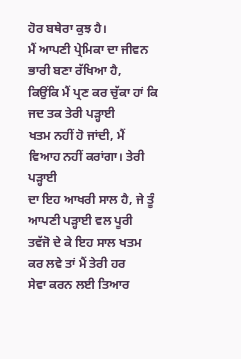ਹੋਰ ਬਥੇਰਾ ਕੁਝ ਹੈ।
ਮੈਂ ਆਪਣੀ ਪ੍ਰੇਮਿਕਾ ਦਾ ਜੀਵਨ ਭਾਰੀ ਬਣਾ ਰੱਖਿਆ ਹੈ,
ਕਿਉਂਕਿ ਮੈਂ ਪ੍ਰਣ ਕਰ ਚੁੱਕਾ ਹਾਂ ਕਿ ਜਦ ਤਕ ਤੇਰੀ ਪੜ੍ਹਾਈ
ਖਤਮ ਨਹੀਂ ਹੋ ਜਾਂਦੀ, ਮੈਂ ਵਿਆਹ ਨਹੀਂ ਕਰਾਂਗਾ। ਤੇਰੀ ਪੜ੍ਹਾਈ
ਦਾ ਇਹ ਆਖਰੀ ਸਾਲ ਹੈ, ਜੇ ਤੂੰ ਆਪਣੀ ਪੜ੍ਹਾਈ ਵਲ ਪੂਰੀ
ਤਵੱਜੋ ਦੇ ਕੇ ਇਹ ਸਾਲ ਖਤਮ ਕਰ ਲਵੇ ਤਾਂ ਮੈਂ ਤੇਰੀ ਹਰ
ਸੇਵਾ ਕਰਨ ਲਈ ਤਿਆਰ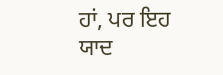ਹਾਂ, ਪਰ ਇਹ ਯਾਦ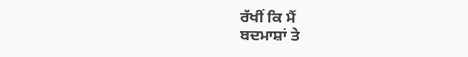ਰੱਖੀਂ ਕਿ ਮੈਂ
ਬਦਮਾਸ਼ਾਂ ਤੇ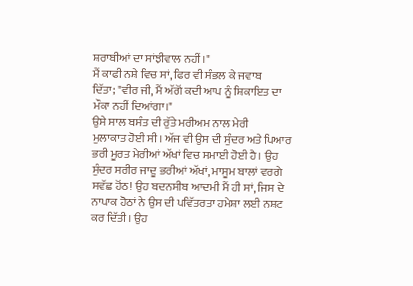ਸ਼ਰਾਬੀਆਂ ਦਾ ਸਾਂਝੀਵਾਲ ਨਹੀਂ।"
ਮੈਂ ਕਾਫੀ ਨਸ਼ੇ ਵਿਚ ਸਾਂ, ਫਿਰ ਵੀ ਸੰਭਲ ਕੇ ਜਵਾਬ
ਦਿੱਤਾ; "ਵੀਰ ਜੀ, ਮੈਂ ਅੱਗੋਂ ਕਦੀ ਆਪ ਨੂੰ ਸ਼ਿਕਾਇਤ ਦਾ
ਮੌਕਾ ਨਹੀਂ ਦਿਆਂਗਾ।"
ਉਸੇ ਸਾਲ ਬਸੰਤ ਦੀ ਰੁੱਤੇ ਮਰੀਅਮ ਨਾਲ ਮੇਰੀ
ਮੁਲਾਕਾਤ ਹੋਈ ਸੀ। ਅੱਜ ਵੀ ਉਸ ਦੀ ਸੁੰਦਰ ਅਤੇ ਪਿਆਰ
ਭਰੀ ਮੂਰਤ ਮੇਰੀਆਂ ਅੱਖਾਂ ਵਿਚ ਸਮਾਈ ਹੋਈ ਹੈ। ਉਹ
ਸੁੰਦਰ ਸਰੀਰ ਜਾਦੂ ਭਰੀਆਂ ਅੱਖਾਂ, ਮਾਸੂਮ ਬਾਲਾਂ ਵਰਗੇ
ਸਵੱਛ ਹੋਂਠ! ਉਹ ਬਦਨਸੀਬ ਆਦਮੀ ਮੈਂ ਹੀ ਸਾਂ, ਜਿਸ ਦੇ
ਨਾਪਾਕ ਹੋਠਾਂ ਨੇ ਉਸ ਦੀ ਪਵਿੱਤਰਤਾ ਹਮੇਸ਼ਾ ਲਈ ਨਸ਼ਟ
ਕਰ ਦਿੱਤੀ। ਉਹ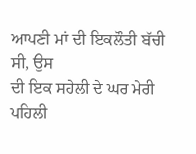ਆਪਣੀ ਮਾਂ ਦੀ ਇਕਲੌਤੀ ਬੱਚੀ ਸੀ, ਉਸ
ਦੀ ਇਕ ਸਹੇਲੀ ਦੇ ਘਰ ਮੇਰੀ ਪਹਿਲੀ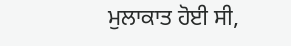ਮੁਲਾਕਾਤ ਹੋਈ ਸੀ,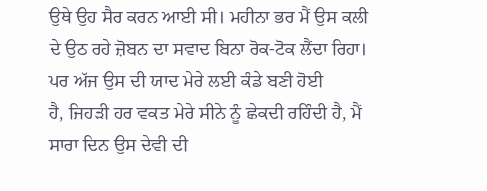ਉਥੇ ਉਹ ਸੈਰ ਕਰਨ ਆਈ ਸੀ। ਮਹੀਨਾ ਭਰ ਮੈਂ ਉਸ ਕਲੀ
ਦੇ ਉਠ ਰਹੇ ਜ਼ੋਬਨ ਦਾ ਸਵਾਦ ਬਿਨਾ ਰੋਕ-ਟੋਕ ਲੈਂਦਾ ਰਿਹਾ।
ਪਰ ਅੱਜ ਉਸ ਦੀ ਯਾਦ ਮੇਰੇ ਲਈ ਕੰਡੇ ਬਣੀ ਹੋਈ
ਹੈ, ਜਿਹੜੀ ਹਰ ਵਕਤ ਮੇਰੇ ਸੀਨੇ ਨੂੰ ਛੇਕਦੀ ਰਹਿੰਦੀ ਹੈ, ਮੈਂ
ਸਾਰਾ ਦਿਨ ਉਸ ਦੇਵੀ ਦੀ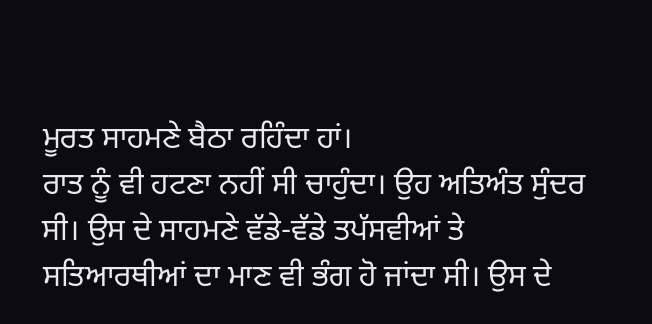ਮੂਰਤ ਸਾਹਮਣੇ ਬੈਠਾ ਰਹਿੰਦਾ ਹਾਂ।
ਰਾਤ ਨੂੰ ਵੀ ਹਟਣਾ ਨਹੀਂ ਸੀ ਚਾਹੁੰਦਾ। ਉਹ ਅਤਿਅੰਤ ਸੁੰਦਰ
ਸੀ। ਉਸ ਦੇ ਸਾਹਮਣੇ ਵੱਡੇ-ਵੱਡੇ ਤਪੱਸਵੀਆਂ ਤੇ
ਸਤਿਆਰਥੀਆਂ ਦਾ ਮਾਣ ਵੀ ਭੰਗ ਹੋ ਜਾਂਦਾ ਸੀ। ਉਸ ਦੇ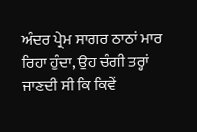ਅੰਦਰ ਪ੍ਰੇਮ ਸਾਗਰ ਠਾਠਾਂ ਮਾਰ ਰਿਹਾ ਹੁੰਦਾ, ਉਹ ਚੰਗੀ ਤਰ੍ਹਾਂ
ਜਾਣਦੀ ਸੀ ਕਿ ਕਿਵੇਂ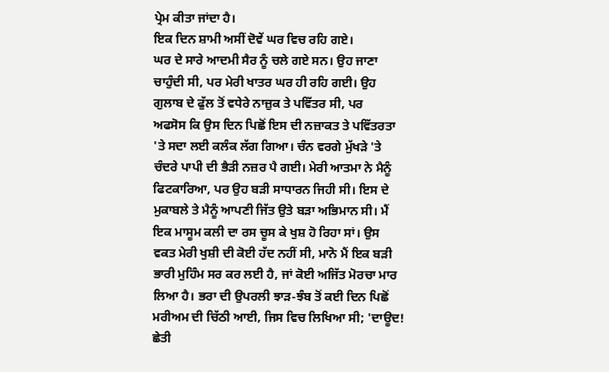ਪ੍ਰੇਮ ਕੀਤਾ ਜਾਂਦਾ ਹੈ।
ਇਕ ਦਿਨ ਸ਼ਾਮੀ ਅਸੀਂ ਦੋਵੇਂ ਘਰ ਵਿਚ ਰਹਿ ਗਏ।
ਘਰ ਦੇ ਸਾਰੇ ਆਦਮੀ ਸੈਰ ਨੂੰ ਚਲੇ ਗਏ ਸਨ। ਉਹ ਜਾਣਾ
ਚਾਹੁੰਦੀ ਸੀ, ਪਰ ਮੇਰੀ ਖਾਤਰ ਘਰ ਹੀ ਰਹਿ ਗਈ। ਉਹ
ਗੁਲਾਬ ਦੇ ਫੁੱਲ ਤੋਂ ਵਧੇਰੇ ਨਾਜ਼ੁਕ ਤੇ ਪਵਿੱਤਰ ਸੀ, ਪਰ
ਅਫਸੋਸ ਕਿ ਉਸ ਦਿਨ ਪਿਛੋਂ ਇਸ ਦੀ ਨਜ਼ਾਕਤ ਤੇ ਪਵਿੱਤਰਤਾ
'ਤੇ ਸਦਾ ਲਈ ਕਲੰਕ ਲੱਗ ਗਿਆ। ਚੰਨ ਵਰਗੇ ਮੁੱਖੜੇ 'ਤੇ
ਚੰਦਰੇ ਪਾਪੀ ਦੀ ਭੈੜੀ ਨਜ਼ਰ ਪੈ ਗਈ। ਮੇਰੀ ਆਤਮਾ ਨੇ ਮੈਨੂੰ
ਫਿਟਕਾਰਿਆ, ਪਰ ਉਹ ਬੜੀ ਸਾਧਾਰਨ ਜਿਹੀ ਸੀ। ਇਸ ਦੇ
ਮੁਕਾਬਲੇ ਤੇ ਮੈਨੂੰ ਆਪਣੀ ਜਿੱਤ ਉਤੇ ਬੜਾ ਅਭਿਮਾਨ ਸੀ। ਮੈਂ
ਇਕ ਮਾਸੂਮ ਕਲੀ ਦਾ ਰਸ ਚੂਸ ਕੇ ਖੁਸ਼ ਹੋ ਰਿਹਾ ਸਾਂ। ਉਸ
ਵਕਤ ਮੇਰੀ ਖੁਸ਼ੀ ਦੀ ਕੋਈ ਹੱਦ ਨਹੀਂ ਸੀ, ਮਾਨੋ ਮੈਂ ਇਕ ਬੜੀ
ਭਾਰੀ ਮੁਹਿੰਮ ਸਰ ਕਰ ਲਈ ਹੈ, ਜਾਂ ਕੋਈ ਅਜਿੱਤ ਮੋਰਚਾ ਮਾਰ
ਲਿਆ ਹੈ। ਭਰਾ ਦੀ ਉਪਰਲੀ ਝਾੜ-ਝੰਬ ਤੋਂ ਕਈ ਦਿਨ ਪਿਛੋਂ
ਮਰੀਅਮ ਦੀ ਚਿੱਠੀ ਆਈ, ਜਿਸ ਵਿਚ ਲਿਖਿਆ ਸੀ; 'ਦਾਊਦ!
ਛੇਤੀ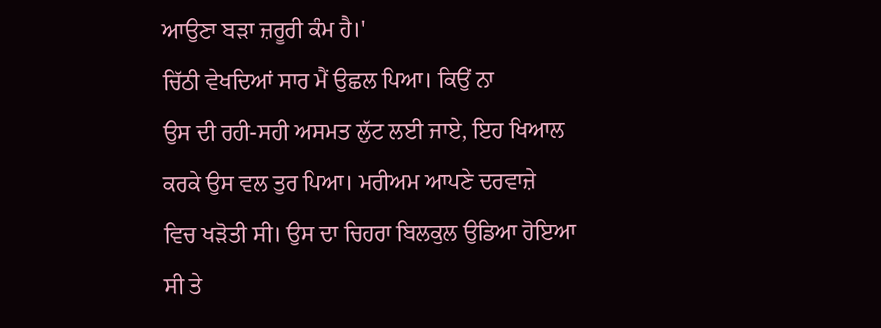ਆਉਣਾ ਬੜਾ ਜ਼ਰੂਰੀ ਕੰਮ ਹੈ।'
ਚਿੱਠੀ ਵੇਖਦਿਆਂ ਸਾਰ ਮੈਂ ਉਛਲ ਪਿਆ। ਕਿਉਂ ਨਾ
ਉਸ ਦੀ ਰਹੀ-ਸਹੀ ਅਸਮਤ ਲੁੱਟ ਲਈ ਜਾਏ, ਇਹ ਖਿਆਲ
ਕਰਕੇ ਉਸ ਵਲ ਤੁਰ ਪਿਆ। ਮਰੀਅਮ ਆਪਣੇ ਦਰਵਾਜ਼ੇ
ਵਿਚ ਖੜੋਤੀ ਸੀ। ਉਸ ਦਾ ਚਿਹਰਾ ਬਿਲਕੁਲ ਉਡਿਆ ਹੋਇਆ
ਸੀ ਤੇ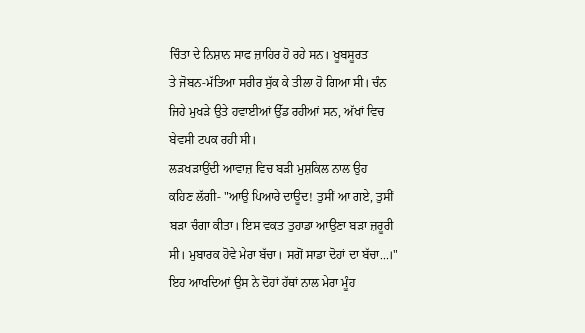ਚਿੰਤਾ ਦੇ ਨਿਸ਼ਾਨ ਸਾਫ ਜ਼ਾਹਿਰ ਹੋ ਰਹੇ ਸਨ। ਖੂਬਸੂਰਤ
ਤੇ ਜੋਬਨ-ਮੱਤਿਆ ਸਰੀਰ ਸੁੱਕ ਕੇ ਤੀਲਾ ਹੋ ਗਿਆ ਸੀ। ਚੰਨ
ਜਿਹੇ ਮੁਖੜੇ ਉਤੇ ਹਵਾਈਆਂ ਉੱਡ ਰਹੀਆਂ ਸਨ, ਅੱਖਾਂ ਵਿਚ
ਬੇਵਸੀ ਟਪਕ ਰਹੀ ਸੀ।
ਲੜਖੜਾਉਂਦੀ ਆਵਾਜ਼ ਵਿਚ ਬੜੀ ਮੁਸ਼ਕਿਲ ਨਾਲ ਉਹ
ਕਹਿਣ ਲੱਗੀ- "ਆਉ ਪਿਆਰੇ ਦਾਊਦ! ਤੁਸੀਂ ਆ ਗਏ, ਤੁਸੀਂ
ਬੜਾ ਚੰਗਾ ਕੀਤਾ। ਇਸ ਵਕਤ ਤੁਹਾਡਾ ਆਉਣਾ ਬੜਾ ਜ਼ਰੂਰੀ
ਸੀ। ਮੁਬਾਰਕ ਹੋਵੇ ਮੇਰਾ ਬੱਚਾ। ਸਗੋਂ ਸਾਡਾ ਦੋਹਾਂ ਦਾ ਬੱਚਾ...।"
ਇਹ ਆਖਦਿਆਂ ਉਸ ਨੇ ਦੋਹਾਂ ਹੱਥਾਂ ਨਾਲ ਮੇਰਾ ਮੂੰਹ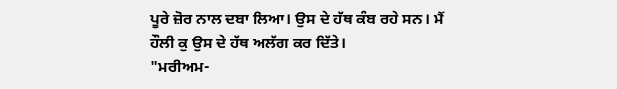ਪੂਰੇ ਜ਼ੋਰ ਨਾਲ ਦਬਾ ਲਿਆ। ਉਸ ਦੇ ਹੱਥ ਕੰਬ ਰਹੇ ਸਨ। ਮੈਂ
ਹੌਲੀ ਕੁ ਉਸ ਦੇ ਹੱਥ ਅਲੱਗ ਕਰ ਦਿੱਤੇ।
"ਮਰੀਅਮ-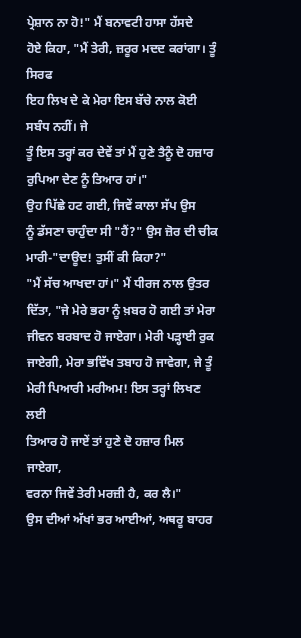ਪ੍ਰੇਸ਼ਾਨ ਨਾ ਹੋ!" ਮੈਂ ਬਨਾਵਟੀ ਹਾਸਾ ਹੱਸਦੇ
ਹੋਏ ਕਿਹਾ, "ਮੈਂ ਤੇਰੀ, ਜ਼ਰੂਰ ਮਦਦ ਕਰਾਂਗਾ। ਤੂੰ ਸਿਰਫ
ਇਹ ਲਿਖ ਦੇ ਕੇ ਮੇਰਾ ਇਸ ਬੱਚੇ ਨਾਲ ਕੋਈ ਸਬੰਧ ਨਹੀਂ। ਜੇ
ਤੂੰ ਇਸ ਤਰ੍ਹਾਂ ਕਰ ਦੇਵੇਂ ਤਾਂ ਮੈਂ ਹੁਣੇ ਤੈਨੂੰ ਦੋ ਹਜ਼ਾਰ
ਰੁਪਿਆ ਦੇਣ ਨੂੰ ਤਿਆਰ ਹਾਂ।"
ਉਹ ਪਿੱਛੇ ਹਟ ਗਈ, ਜਿਵੇਂ ਕਾਲਾ ਸੱਪ ਉਸ
ਨੂੰ ਡੱਸਣਾ ਚਾਹੁੰਦਾ ਸੀ "ਹੈਂ?" ਉਸ ਜ਼ੋਰ ਦੀ ਚੀਕ
ਮਾਰੀ-"ਦਾਊਦ! ਤੁਸੀਂ ਕੀ ਕਿਹਾ?"
"ਮੈਂ ਸੱਚ ਆਖਦਾ ਹਾਂ।" ਮੈਂ ਧੀਰਜ ਨਾਲ ਉਤਰ
ਦਿੱਤਾ, "ਜੇ ਮੇਰੇ ਭਰਾ ਨੂੰ ਖ਼ਬਰ ਹੋ ਗਈ ਤਾਂ ਮੇਰਾ
ਜੀਵਨ ਬਰਬਾਦ ਹੋ ਜਾਏਗਾ। ਮੇਰੀ ਪੜ੍ਹਾਈ ਰੁਕ
ਜਾਏਗੀ, ਮੇਰਾ ਭਵਿੱਖ ਤਬਾਹ ਹੋ ਜਾਵੇਗਾ, ਜੇ ਤੂੰ
ਮੇਰੀ ਪਿਆਰੀ ਮਰੀਅਮ! ਇਸ ਤਰ੍ਹਾਂ ਲਿਖਣ ਲਈ
ਤਿਆਰ ਹੋ ਜਾਏਂ ਤਾਂ ਹੁਣੇ ਦੋ ਹਜ਼ਾਰ ਮਿਲ ਜਾਏਗਾ,
ਵਰਨਾ ਜਿਵੇਂ ਤੇਰੀ ਮਰਜ਼ੀ ਹੈ, ਕਰ ਲੈ।"
ਉਸ ਦੀਆਂ ਅੱਖਾਂ ਭਰ ਆਈਆਂ, ਅਥਰੂ ਬਾਹਰ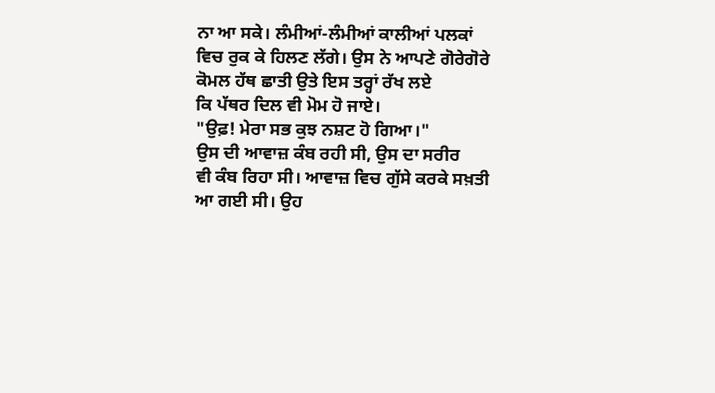ਨਾ ਆ ਸਕੇ। ਲੰਮੀਆਂ-ਲੰਮੀਆਂ ਕਾਲੀਆਂ ਪਲਕਾਂ
ਵਿਚ ਰੁਕ ਕੇ ਹਿਲਣ ਲੱਗੇ। ਉਸ ਨੇ ਆਪਣੇ ਗੋਰੇਗੋਰੇ
ਕੋਮਲ ਹੱਥ ਛਾਤੀ ਉਤੇ ਇਸ ਤਰ੍ਹਾਂ ਰੱਖ ਲਏ
ਕਿ ਪੱਥਰ ਦਿਲ ਵੀ ਮੋਮ ਹੋ ਜਾਏ।
"ਉਫ਼! ਮੇਰਾ ਸਭ ਕੁਝ ਨਸ਼ਟ ਹੋ ਗਿਆ।"
ਉਸ ਦੀ ਆਵਾਜ਼ ਕੰਬ ਰਹੀ ਸੀ, ਉਸ ਦਾ ਸਰੀਰ
ਵੀ ਕੰਬ ਰਿਹਾ ਸੀ। ਆਵਾਜ਼ ਵਿਚ ਗੁੱਸੇ ਕਰਕੇ ਸਖ਼ਤੀ
ਆ ਗਈ ਸੀ। ਉਹ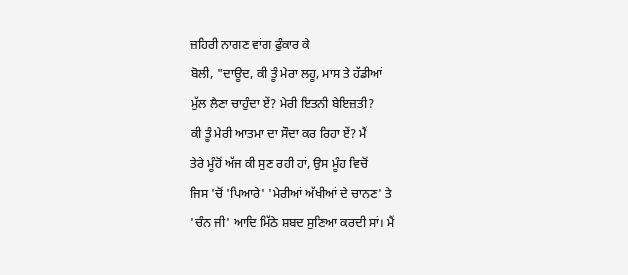ਜ਼ਹਿਰੀ ਨਾਗਣ ਵਾਂਗ ਫੁੰਕਾਰ ਕੇ
ਬੋਲੀ, "ਦਾਊਦ, ਕੀ ਤੂੰ ਮੇਰਾ ਲਹੂ, ਮਾਸ ਤੇ ਹੱਡੀਆਂ
ਮੁੱਲ ਲੈਣਾ ਚਾਹੁੰਦਾ ਏਂ? ਮੇਰੀ ਇਤਨੀ ਬੇਇਜ਼ਤੀ?
ਕੀ ਤੂੰ ਮੇਰੀ ਆਤਮਾ ਦਾ ਸੌਦਾ ਕਰ ਰਿਹਾ ਏਂ? ਮੈਂ
ਤੇਰੇ ਮੂੰਹੋਂ ਅੱਜ ਕੀ ਸੁਣ ਰਹੀ ਹਾਂ, ਉਸ ਮੂੰਹ ਵਿਚੋਂ
ਜਿਸ 'ਚੋਂ 'ਪਿਆਰੇ' 'ਮੇਰੀਆਂ ਅੱਖੀਆਂ ਦੇ ਚਾਨਣ' ਤੇ
'ਚੰਨ ਜੀ' ਆਦਿ ਮਿੱਠੇ ਸ਼ਬਦ ਸੁਣਿਆ ਕਰਦੀ ਸਾਂ। ਮੈਂ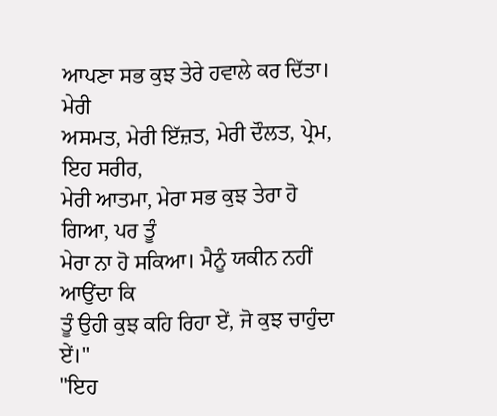ਆਪਣਾ ਸਭ ਕੁਝ ਤੇਰੇ ਹਵਾਲੇ ਕਰ ਦਿੱਤਾ। ਮੇਰੀ
ਅਸਮਤ, ਮੇਰੀ ਇੱਜ਼ਤ, ਮੇਰੀ ਦੌਲਤ, ਪ੍ਰੇਮ, ਇਹ ਸਰੀਰ,
ਮੇਰੀ ਆਤਮਾ, ਮੇਰਾ ਸਭ ਕੁਝ ਤੇਰਾ ਹੋ ਗਿਆ, ਪਰ ਤੂੰ
ਮੇਰਾ ਨਾ ਹੋ ਸਕਿਆ। ਮੈਨੂੰ ਯਕੀਨ ਨਹੀਂ ਆਉਂਦਾ ਕਿ
ਤੂੰ ਉਹੀ ਕੁਝ ਕਹਿ ਰਿਹਾ ਏਂ, ਜੋ ਕੁਝ ਚਾਹੁੰਦਾ ਏਂ।"
"ਇਹ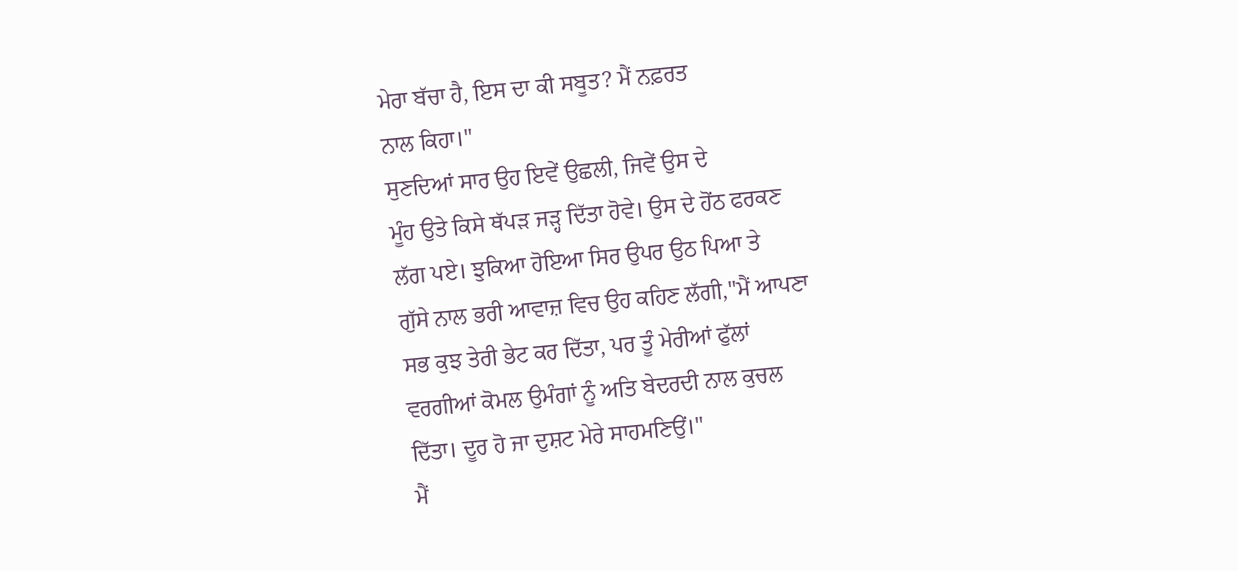ਮੇਰਾ ਬੱਚਾ ਹੈ, ਇਸ ਦਾ ਕੀ ਸਬੂਤ? ਮੈਂ ਨਫ਼ਰਤ
ਨਾਲ ਕਿਹਾ।"
ਸੁਣਦਿਆਂ ਸਾਰ ਉਹ ਇਵੇਂ ਉਛਲੀ, ਜਿਵੇਂ ਉਸ ਦੇ
ਮੂੰਹ ਉਤੇ ਕਿਸੇ ਥੱਪੜ ਜੜ੍ਹ ਦਿੱਤਾ ਹੋਵੇ। ਉਸ ਦੇ ਹੋਂਠ ਫਰਕਣ
ਲੱਗ ਪਏ। ਝੁਕਿਆ ਹੋਇਆ ਸਿਰ ਉਪਰ ਉਠ ਪਿਆ ਤੇ
ਗੁੱਸੇ ਨਾਲ ਭਰੀ ਆਵਾਜ਼ ਵਿਚ ਉਹ ਕਹਿਣ ਲੱਗੀ,"ਮੈਂ ਆਪਣਾ
ਸਭ ਕੁਝ ਤੇਰੀ ਭੇਟ ਕਰ ਦਿੱਤਾ, ਪਰ ਤੂੰ ਮੇਰੀਆਂ ਫੁੱਲਾਂ
ਵਰਗੀਆਂ ਕੋਮਲ ਉਮੰਗਾਂ ਨੂੰ ਅਤਿ ਬੇਦਰਦੀ ਨਾਲ ਕੁਚਲ
ਦਿੱਤਾ। ਦੂਰ ਹੋ ਜਾ ਦੁਸ਼ਟ ਮੇਰੇ ਸਾਹਮਣਿਉਂ।"
ਮੈਂ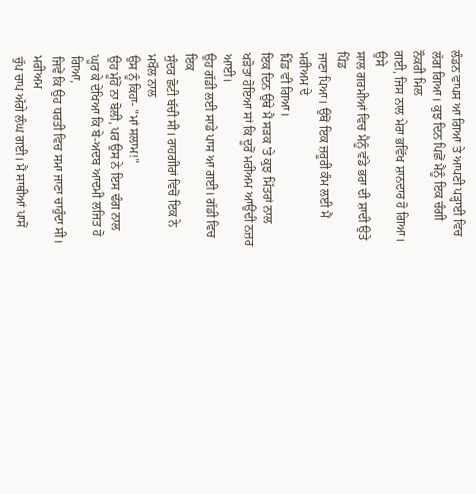ਲੰਡਨ ਵਾਪਸ ਆ ਗਿਆ ਤੇ ਆਪਣੀ ਪੜ੍ਹਾਈ ਵਿਚ
ਲੱਗ ਗਿਆ। ਕੁਝ ਦਿਨ ਪਿਛੋਂ ਮੈਨੂੰ ਇਕ ਚੰਗੀ ਨੌਕਰੀ ਮਿਲ
ਗਈ, ਜਿਸ ਨਾਲ ਮੇਰਾ ਭਵਿੱਖ ਸ਼ਾਨਦਾਰ ਹੋ ਗਿਆ। ਉਸੇ
ਸਾਲ ਗਰਮੀਆਂ ਵਿਚ ਮੈਨੂੰ ਵੱਡੇ ਭਰਾ ਦੀ ਸ਼ਾਦੀ ਉਤੇ ਪਿੰਡ
ਜਾਣਾ ਪਿਆ। ਉਥੋਂ ਇਕ ਜ਼ਰੂਰੀ ਕੰਮ ਲਈ ਮੈਂ ਮਰੀਅਮ ਦੇ
ਪਿੰਡ ਵੀ ਗਿਆ।
ਇਕ ਦਿਨ ਉਥੇ ਮੈਂ ਸੜਕ 'ਤੇ ਕੁਝ ਮਿੱਤਰਾਂ ਨਾਲ
ਖੜੋਤਾ ਹੋਇਆ ਸਾਂ ਕਿ ਦੂਰੋਂ ਮਰੀਅਮ ਆਉਂਦੀ ਨਜ਼ਰ ਆਈ।
ਉਹ ਗੱਡੀ ਲਈ ਸਾਡੇ ਪਾਸ ਆ ਗਈ। ਗੱਡੀ ਵਿਚ ਇਕ
ਸੁੰਦਰ ਛੋਟੀ ਬੱਚੀ ਸੀ। ਰਾਹਗੀਰਾਂ ਵਿਚੋਂ ਇਕ ਨੇ ਮਖੌਲ ਨਾਲ
ਉਸ ਨੂੰ ਕਿਹਾ- "ਮਾਂ ਸਲਾਮ!"
ਉਹ ਮੂੰਹੋਂ ਨਾ ਬੋਲੀ, ਪਰ ਉਸ ਨੇ ਇਸ ਢੰਗ ਨਾਲ
ਘੂਰ ਕੇ ਦੇਖਿਆ ਕਿ ਬੇ-ਅਦਬ ਆਦਮੀ ਲਜਿਤ ਹੋ ਗਿਆ,
ਜਿਵੇਂ ਕਿ ਉਹ ਧਰਤੀ ਵਿਚ ਸਮਾ ਜਾਣਾ ਚਾਹੁੰਦਾ ਸੀ। ਮਰੀਅਮ
ਚੁੱਪ ਚਾਪ ਅੱਗੇ ਲੰਘ ਗਈ। ਮੈਂ ਸਾਥੀਆਂ ਪਾਸੋਂ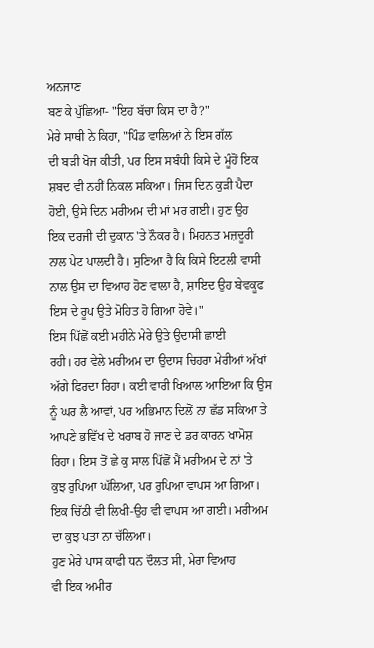ਅਨਜਾਣ
ਬਣ ਕੇ ਪੁੱਛਿਆ- "ਇਹ ਬੱਚਾ ਕਿਸ ਦਾ ਹੈ?"
ਮੇਰੇ ਸਾਥੀ ਨੇ ਕਿਹਾ, "ਪਿੰਡ ਵਾਲਿਆਂ ਨੇ ਇਸ ਗੱਲ
ਦੀ ਬੜੀ ਖੋਜ ਕੀਤੀ, ਪਰ ਇਸ ਸਬੰਧੀ ਕਿਸੇ ਦੇ ਮੂੰਹੋਂ ਇਕ
ਸ਼ਬਦ ਵੀ ਨਹੀਂ ਨਿਕਲ ਸਕਿਆ। ਜਿਸ ਦਿਨ ਕੁੜੀ ਪੈਦਾ
ਹੋਈ, ਉਸੇ ਦਿਨ ਮਰੀਅਮ ਦੀ ਮਾਂ ਮਰ ਗਈ। ਹੁਣ ਉਹ
ਇਕ ਦਰਜੀ ਦੀ ਦੁਕਾਨ 'ਤੇ ਨੌਕਰ ਹੈ। ਮਿਹਨਤ ਮਜ਼ਦੂਰੀ
ਨਾਲ ਪੇਟ ਪਾਲਦੀ ਹੈ। ਸੁਣਿਆ ਹੈ ਕਿ ਕਿਸੇ ਇਟਲੀ ਵਾਸੀ
ਨਾਲ ਉਸ ਦਾ ਵਿਆਹ ਹੋਣ ਵਾਲਾ ਹੈ, ਸ਼ਾਇਦ ਉਹ ਬੇਵਕੂਫ
ਇਸ ਦੇ ਰੂਪ ਉਤੇ ਮੋਹਿਤ ਹੋ ਗਿਆ ਹੋਵੇ।"
ਇਸ ਪਿੱਛੋਂ ਕਈ ਮਹੀਨੇ ਮੇਰੇ ਉਤੇ ਉਦਾਸੀ ਛਾਈ
ਰਹੀ। ਹਰ ਵੇਲੇ ਮਰੀਅਮ ਦਾ ਉਦਾਸ ਚਿਹਰਾ ਮੇਰੀਆਂ ਅੱਖਾਂ
ਅੱਗੇ ਫਿਰਦਾ ਰਿਹਾ। ਕਈ ਵਾਰੀ ਖਿਆਲ ਆਇਆ ਕਿ ਉਸ
ਨੂੰ ਘਰ ਲੈ ਆਵਾਂ, ਪਰ ਅਭਿਮਾਨ ਦਿਲੋਂ ਨਾ ਛੱਡ ਸਕਿਆ ਤੇ
ਆਪਣੇ ਭਵਿੱਖ ਦੇ ਖਰਾਬ ਹੋ ਜਾਣ ਦੇ ਡਰ ਕਾਰਨ ਖਾਮੋਸ਼
ਰਿਹਾ। ਇਸ ਤੋਂ ਛੇ ਕੁ ਸਾਲ ਪਿੱਛੋਂ ਮੈਂ ਮਰੀਅਮ ਦੇ ਨਾਂ 'ਤੇ
ਕੁਝ ਰੁਪਿਆ ਘੱਲਿਆ, ਪਰ ਰੁਪਿਆ ਵਾਪਸ ਆ ਗਿਆ।
ਇਕ ਚਿੱਠੀ ਵੀ ਲਿਖੀ-ਉਹ ਵੀ ਵਾਪਸ ਆ ਗਈ। ਮਰੀਅਮ
ਦਾ ਕੁਝ ਪਤਾ ਨਾ ਚੱਲਿਆ।
ਹੁਣ ਮੇਰੇ ਪਾਸ ਕਾਫੀ ਧਨ ਦੌਲਤ ਸੀ, ਮੇਰਾ ਵਿਆਹ
ਵੀ ਇਕ ਅਮੀਰ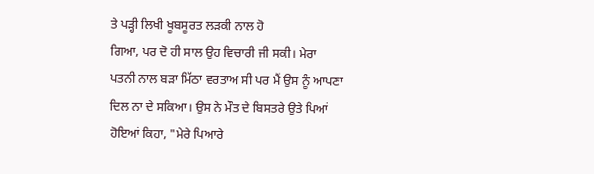ਤੇ ਪੜ੍ਹੀ ਲਿਖੀ ਖੂਬਸੂਰਤ ਲੜਕੀ ਨਾਲ ਹੋ
ਗਿਆ, ਪਰ ਦੋ ਹੀ ਸਾਲ ਉਹ ਵਿਚਾਰੀ ਜੀ ਸਕੀ। ਮੇਰਾ
ਪਤਨੀ ਨਾਲ ਬੜਾ ਮਿੱਠਾ ਵਰਤਾਅ ਸੀ ਪਰ ਮੈਂ ਉਸ ਨੂੰ ਆਪਣਾ
ਦਿਲ ਨਾ ਦੇ ਸਕਿਆ। ਉਸ ਨੇ ਮੌਤ ਦੇ ਬਿਸਤਰੇ ਉਤੇ ਪਿਆਂ
ਹੋਇਆਂ ਕਿਹਾ, "ਮੇਰੇ ਪਿਆਰੇ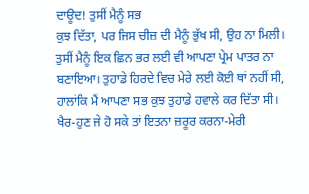ਦਾਊਦ! ਤੁਸੀਂ ਮੈਨੂੰ ਸਭ
ਕੁਝ ਦਿੱਤਾ, ਪਰ ਜਿਸ ਚੀਜ਼ ਦੀ ਮੈਨੂੰ ਭੁੱਖ ਸੀ, ਉਹ ਨਾ ਮਿਲੀ।
ਤੁਸੀਂ ਮੈਨੂੰ ਇਕ ਛਿਨ ਭਰ ਲਈ ਵੀ ਆਪਣਾ ਪ੍ਰੇਮ ਪਾਤਰ ਨਾ
ਬਣਾਇਆ। ਤੁਹਾਡੇ ਹਿਰਦੇ ਵਿਚ ਮੇਰੇ ਲਈ ਕੋਈ ਥਾਂ ਨਹੀਂ ਸੀ,
ਹਾਲਾਂਕਿ ਮੈਂ ਆਪਣਾ ਸਭ ਕੁਝ ਤੁਹਾਡੇ ਹਵਾਲੇ ਕਰ ਦਿੱਤਾ ਸੀ।
ਖੈਰ-ਹੁਣ ਜੇ ਹੋ ਸਕੇ ਤਾਂ ਇਤਨਾ ਜ਼ਰੂਰ ਕਰਨਾ-ਮੇਰੀ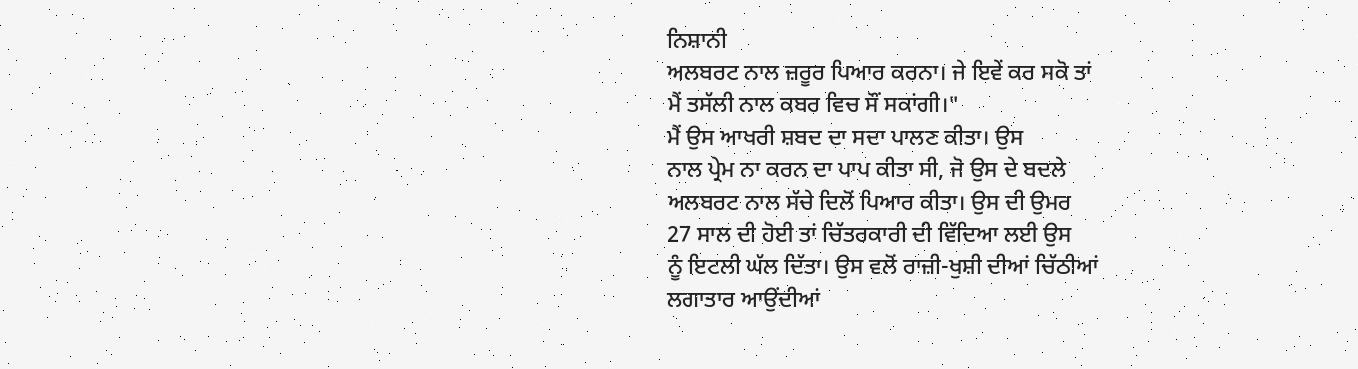ਨਿਸ਼ਾਨੀ
ਅਲਬਰਟ ਨਾਲ ਜ਼ਰੂਰ ਪਿਆਰ ਕਰਨਾ। ਜੇ ਇਵੇਂ ਕਰ ਸਕੋ ਤਾਂ
ਮੈਂ ਤਸੱਲੀ ਨਾਲ ਕਬਰ ਵਿਚ ਸੌਂ ਸਕਾਂਗੀ।"
ਮੈਂ ਉਸ ਆਖਰੀ ਸ਼ਬਦ ਦਾ ਸਦਾ ਪਾਲਣ ਕੀਤਾ। ਉਸ
ਨਾਲ ਪ੍ਰੇਮ ਨਾ ਕਰਨ ਦਾ ਪਾਪ ਕੀਤਾ ਸੀ, ਜੋ ਉਸ ਦੇ ਬਦਲੇ
ਅਲਬਰਟ ਨਾਲ ਸੱਚੇ ਦਿਲੋਂ ਪਿਆਰ ਕੀਤਾ। ਉਸ ਦੀ ਉਮਰ
27 ਸਾਲ ਦੀ ਹੋਈ ਤਾਂ ਚਿੱਤਰਕਾਰੀ ਦੀ ਵਿੱਦਿਆ ਲਈ ਉਸ
ਨੂੰ ਇਟਲੀ ਘੱਲ ਦਿੱਤਾ। ਉਸ ਵਲੋਂ ਰਾਜ਼ੀ-ਖੁਸ਼ੀ ਦੀਆਂ ਚਿੱਠੀਆਂ
ਲਗਾਤਾਰ ਆਉਂਦੀਆਂ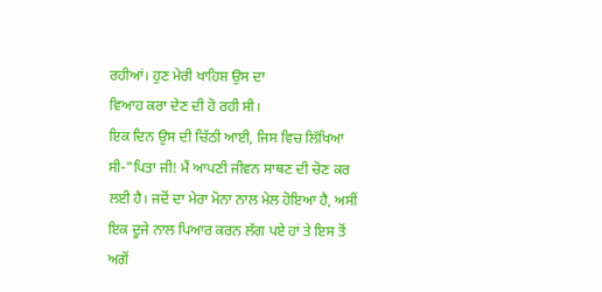ਰਹੀਆਂ। ਹੁਣ ਮੇਰੀ ਖਾਹਿਸ਼ ਉਸ ਦਾ
ਵਿਆਹ ਕਰਾ ਦੇਣ ਦੀ ਹੋ ਰਹੀ ਸੀ।
ਇਕ ਦਿਨ ਉਸ ਦੀ ਚਿੱਠੀ ਆਈ, ਜਿਸ ਵਿਚ ਲਿੱਖਿਆ
ਸੀ-"ਪਿਤਾ ਜੀ! ਮੈਂ ਆਪਣੀ ਜੀਵਨ ਸਾਥਣ ਦੀ ਚੋਣ ਕਰ
ਲਈ ਹੈ। ਜਦੋਂ ਦਾ ਮੇਰਾ ਮੋਨਾ ਨਾਲ ਮੇਲ ਹੋਇਆ ਹੈ, ਅਸੀਂ
ਇਕ ਦੂਜੇ ਨਾਲ ਪਿਆਰ ਕਰਨ ਲੱਗ ਪਏ ਹਾਂ ਤੇ ਇਸ ਤੋਂ
ਅਗੋਂ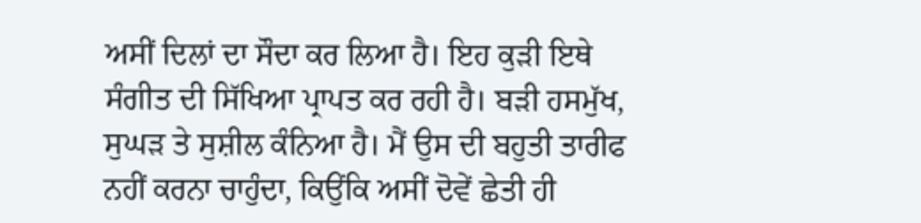ਅਸੀਂ ਦਿਲਾਂ ਦਾ ਸੌਦਾ ਕਰ ਲਿਆ ਹੈ। ਇਹ ਕੁੜੀ ਇਥੇ
ਸੰਗੀਤ ਦੀ ਸਿੱਖਿਆ ਪ੍ਰਾਪਤ ਕਰ ਰਹੀ ਹੈ। ਬੜੀ ਹਸਮੁੱਖ,
ਸੁਘੜ ਤੇ ਸੁਸ਼ੀਲ ਕੰਨਿਆ ਹੈ। ਮੈਂ ਉਸ ਦੀ ਬਹੁਤੀ ਤਾਰੀਫ
ਨਹੀਂ ਕਰਨਾ ਚਾਹੁੰਦਾ, ਕਿਉਂਕਿ ਅਸੀਂ ਦੋਵੇਂ ਛੇਤੀ ਹੀ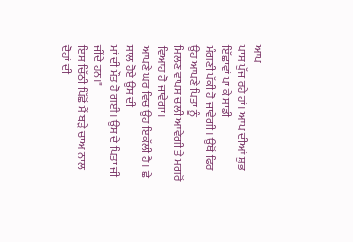ਆਪ
ਪਾਸ ਪੁੱਜ ਰਹੇ ਹਾਂ। ਆਪ ਦੀਆਂ ਸ਼ੁਭ ਇੱਛਾਵਾਂ ਪਾ ਕੇ ਸਾਡੀ
ਮੰਗਣੀ ਪੱਕੀ ਹੋ ਜਾਵੇਗੀ। ਉਥੋਂ ਫਿਰ ਉਹ ਆਪਣੇ ਪਿਤਾ ਨੂੰ
ਮਿਲਣ ਵਾਪਸ ਚਲੀ ਆਵੇਗੀ ਤੇ ਮਗਰੋਂ ਵਿਆਹ ਹੋ ਜਾਵੇਗਾ।
ਆਪਣੇ ਘਰ ਵਿਚ ਉਹ ਇਕੱਲੀ ਹੈ। ਛੇ ਸਾਲ ਹੋਏ ਉਸ ਦੀ
ਮਾਂ ਦੀ ਮੌਤ ਹੋ ਗਈ। ਉਸ ਦੇ ਪਿਤਾ ਜੀ ਜੀਂਦੇ ਹਨ।"
ਇਸ ਚਿੱਠੀ ਪਿੱਛੋਂ ਮੈਂ ਬੜੇ ਚਾਅ ਨਾਲ ਦੋਹਾਂ ਦੀ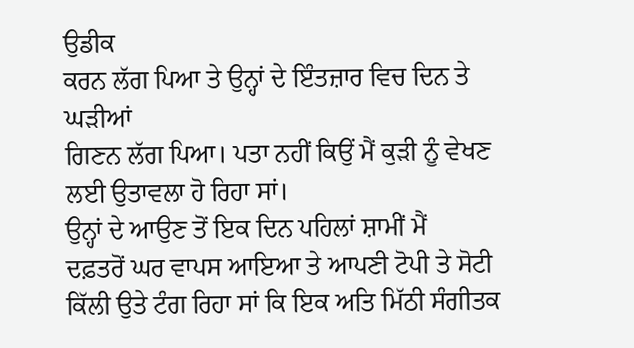ਉਡੀਕ
ਕਰਨ ਲੱਗ ਪਿਆ ਤੇ ਉਨ੍ਹਾਂ ਦੇ ਇੰਤਜ਼ਾਰ ਵਿਚ ਦਿਨ ਤੇ ਘੜੀਆਂ
ਗਿਣਨ ਲੱਗ ਪਿਆ। ਪਤਾ ਨਹੀਂ ਕਿਉਂ ਮੈਂ ਕੁੜੀ ਨੂੰ ਵੇਖਣ
ਲਈ ਉਤਾਵਲਾ ਹੋ ਰਿਹਾ ਸਾਂ।
ਉਨ੍ਹਾਂ ਦੇ ਆਉਣ ਤੋਂ ਇਕ ਦਿਨ ਪਹਿਲਾਂ ਸ਼ਾਮੀਂ ਮੈਂ
ਦਫ਼ਤਰੋਂ ਘਰ ਵਾਪਸ ਆਇਆ ਤੇ ਆਪਣੀ ਟੋਪੀ ਤੇ ਸੋਟੀ
ਕਿੱਲੀ ਉਤੇ ਟੰਗ ਰਿਹਾ ਸਾਂ ਕਿ ਇਕ ਅਤਿ ਮਿੱਠੀ ਸੰਗੀਤਕ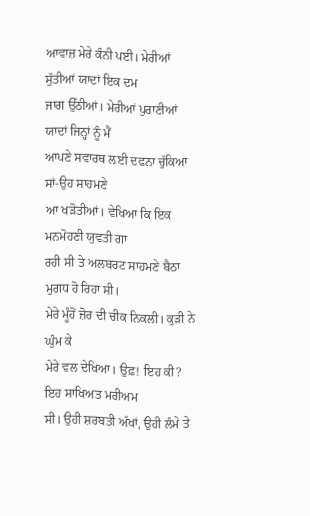ਆਵਾਜ਼ ਮੇਰੇ ਕੰਨੀ ਪਈ। ਮੇਰੀਆਂ ਸੁੱਤੀਆਂ ਯਾਦਾਂ ਇਕ ਦਮ
ਜਾਗ ਉੱਠੀਆਂ। ਮੇਰੀਆਂ ਪੁਰਾਣੀਆਂ ਯਾਦਾਂ ਜਿਨ੍ਹਾਂ ਨੂੰ ਮੈਂ
ਆਪਣੇ ਸਵਾਰਥ ਲਈ ਦਫਨਾ ਚੁੱਕਿਆ ਸਾਂ-ਉਹ ਸਾਹਮਣੇ
ਆ ਖੜੋਤੀਆਂ। ਵੇਖਿਆ ਕਿ ਇਕ ਮਨਮੋਹਣੀ ਯੁਵਤੀ ਗਾ
ਰਹੀ ਸੀ ਤੇ ਅਲਬਰਟ ਸਾਹਮਣੇ ਬੈਠਾ ਮੁਗਧ ਹੋ ਰਿਹਾ ਸੀ।
ਮੇਰੇ ਮੂੰਹੋਂ ਜ਼ੋਰ ਦੀ ਚੀਕ ਨਿਕਲੀ। ਕੁੜੀ ਨੇ ਘੁੰਮ ਕੇ
ਮੇਰੇ ਵਲ ਦੇਖਿਆ। ਉਫ਼! ਇਹ ਕੀ? ਇਹ ਸਾਖਿਅਤ ਮਰੀਅਮ
ਸੀ। ਉਹੀ ਸ਼ਰਬਤੀ ਅੱਖਾਂ, ਉਹੀ ਲੰਮੇ ਤੇ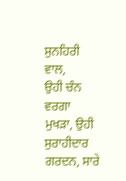ਸੁਨਹਿਰੀ ਵਾਲ,
ਉਹੀ ਚੰਨ ਵਰਗਾ ਮੁਖੜਾ, ਉਹੀ ਸੁਰਾਹੀਦਾਰ ਗਰਦਨ, ਸਾਰੇ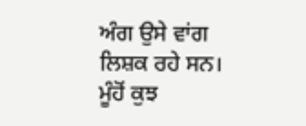ਅੰਗ ਉਸੇ ਵਾਂਗ ਲਿਸ਼ਕ ਰਹੇ ਸਨ।
ਮੂੰਹੋਂ ਕੁਝ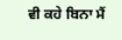ਵੀ ਕਹੇ ਬਿਨਾ ਮੈਂ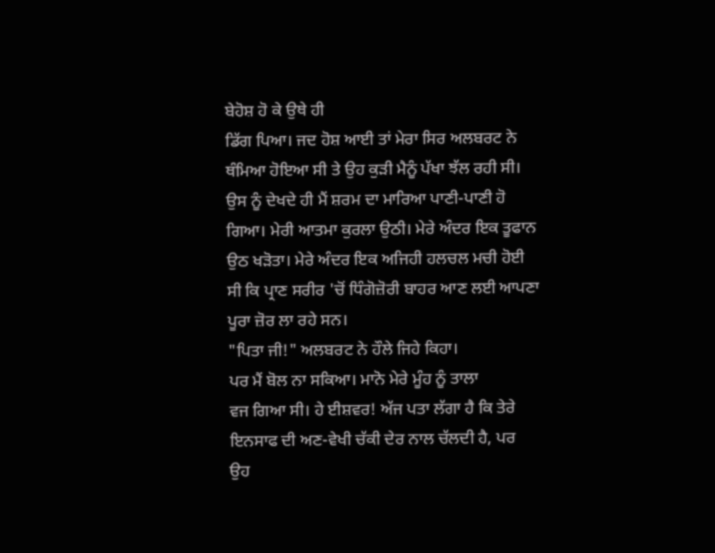ਬੇਹੋਸ਼ ਹੋ ਕੇ ਉਥੇ ਹੀ
ਡਿੱਗ ਪਿਆ। ਜਦ ਹੋਸ਼ ਆਈ ਤਾਂ ਮੇਰਾ ਸਿਰ ਅਲਬਰਟ ਨੇ
ਥੰਮਿਆ ਹੋਇਆ ਸੀ ਤੇ ਉਹ ਕੁੜੀ ਮੈਨੂੰ ਪੱਖਾ ਝੱਲ ਰਹੀ ਸੀ।
ਉਸ ਨੂੰ ਦੇਖਦੇ ਹੀ ਮੈਂ ਸ਼ਰਮ ਦਾ ਮਾਰਿਆ ਪਾਣੀ-ਪਾਣੀ ਹੋ
ਗਿਆ। ਮੇਰੀ ਆਤਮਾ ਕੁਰਲਾ ਉਠੀ। ਮੇਰੇ ਅੰਦਰ ਇਕ ਤੂਫਾਨ
ਉਠ ਖੜੋਤਾ। ਮੇਰੇ ਅੰਦਰ ਇਕ ਅਜਿਹੀ ਹਲਚਲ ਮਚੀ ਹੋਈ
ਸੀ ਕਿ ਪ੍ਰਾਣ ਸਰੀਰ 'ਚੋਂ ਧਿੰਗੋਜ਼ੋਰੀ ਬਾਹਰ ਆਣ ਲਈ ਆਪਣਾ
ਪੂਰਾ ਜ਼ੋਰ ਲਾ ਰਹੇ ਸਨ।
"ਪਿਤਾ ਜੀ!" ਅਲਬਰਟ ਨੇ ਹੌਲੇ ਜਿਹੇ ਕਿਹਾ।
ਪਰ ਮੈਂ ਬੋਲ ਨਾ ਸਕਿਆ। ਮਾਨੋ ਮੇਰੇ ਮੂੰਹ ਨੂੰ ਤਾਲਾ
ਵਜ ਗਿਆ ਸੀ। ਹੇ ਈਸ਼ਵਰ! ਅੱਜ ਪਤਾ ਲੱਗਾ ਹੈ ਕਿ ਤੇਰੇ
ਇਨਸਾਫ ਦੀ ਅਣ-ਵੇਖੀ ਚੱਕੀ ਦੇਰ ਨਾਲ ਚੱਲਦੀ ਹੈ, ਪਰ
ਉਹ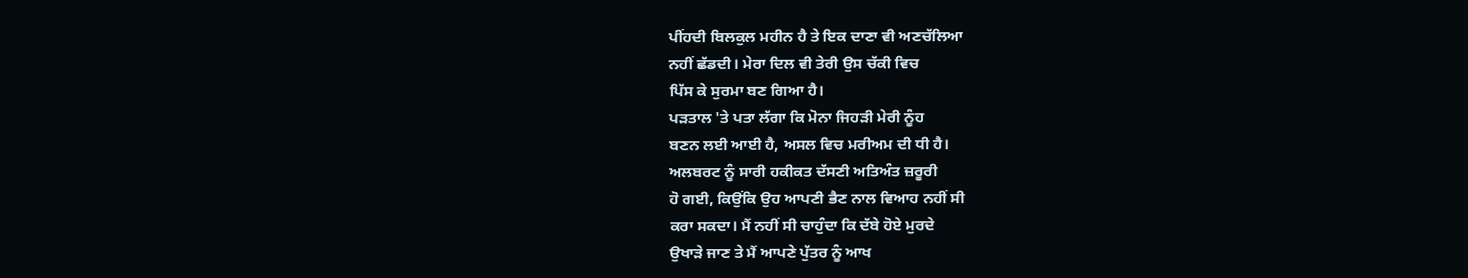ਪੀਂਹਦੀ ਬਿਲਕੁਲ ਮਹੀਨ ਹੈ ਤੇ ਇਕ ਦਾਣਾ ਵੀ ਅਣਚੱਲਿਆ
ਨਹੀਂ ਛੱਡਦੀ। ਮੇਰਾ ਦਿਲ ਵੀ ਤੇਰੀ ਉਸ ਚੱਕੀ ਵਿਚ
ਪਿੱਸ ਕੇ ਸੁਰਮਾ ਬਣ ਗਿਆ ਹੈ।
ਪੜਤਾਲ 'ਤੇ ਪਤਾ ਲੱਗਾ ਕਿ ਮੋਨਾ ਜਿਹੜੀ ਮੇਰੀ ਨੂੰਹ
ਬਣਨ ਲਈ ਆਈ ਹੈ, ਅਸਲ ਵਿਚ ਮਰੀਅਮ ਦੀ ਧੀ ਹੈ।
ਅਲਬਰਟ ਨੂੰ ਸਾਰੀ ਹਕੀਕਤ ਦੱਸਣੀ ਅਤਿਅੰਤ ਜ਼ਰੂਰੀ
ਹੋ ਗਈ, ਕਿਉਂਕਿ ਉਹ ਆਪਣੀ ਭੈਣ ਨਾਲ ਵਿਆਹ ਨਹੀਂ ਸੀ
ਕਰਾ ਸਕਦਾ। ਮੈਂ ਨਹੀਂ ਸੀ ਚਾਹੁੰਦਾ ਕਿ ਦੱਬੇ ਹੋਏ ਮੁਰਦੇ
ਉਖਾੜੇ ਜਾਣ ਤੇ ਮੈਂ ਆਪਣੇ ਪੁੱਤਰ ਨੂੰ ਆਖ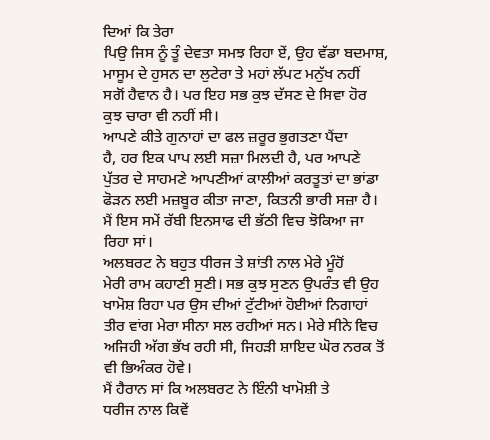ਦਿਆਂ ਕਿ ਤੇਰਾ
ਪਿਉ ਜਿਸ ਨੂੰ ਤੂੰ ਦੇਵਤਾ ਸਮਝ ਰਿਹਾ ਏਂ, ਉਹ ਵੱਡਾ ਬਦਮਾਸ਼,
ਮਾਸੂਮ ਦੇ ਹੁਸਨ ਦਾ ਲੁਟੇਰਾ ਤੇ ਮਹਾਂ ਲੱਪਟ ਮਨੁੱਖ ਨਹੀਂ
ਸਗੋਂ ਹੈਵਾਨ ਹੈ। ਪਰ ਇਹ ਸਭ ਕੁਝ ਦੱਸਣ ਦੇ ਸਿਵਾ ਹੋਰ
ਕੁਝ ਚਾਰਾ ਵੀ ਨਹੀਂ ਸੀ।
ਆਪਣੇ ਕੀਤੇ ਗੁਨਾਹਾਂ ਦਾ ਫਲ ਜ਼ਰੂਰ ਭੁਗਤਣਾ ਪੈਂਦਾ
ਹੈ, ਹਰ ਇਕ ਪਾਪ ਲਈ ਸਜ਼ਾ ਮਿਲਦੀ ਹੈ, ਪਰ ਆਪਣੇ
ਪੁੱਤਰ ਦੇ ਸਾਹਮਣੇ ਆਪਣੀਆਂ ਕਾਲੀਆਂ ਕਰਤੂਤਾਂ ਦਾ ਭਾਂਡਾ
ਫੋੜਨ ਲਈ ਮਜ਼ਬੂਰ ਕੀਤਾ ਜਾਣਾ, ਕਿਤਨੀ ਭਾਰੀ ਸਜ਼ਾ ਹੈ।
ਮੈਂ ਇਸ ਸਮੇਂ ਰੱਬੀ ਇਨਸਾਫ ਦੀ ਭੱਠੀ ਵਿਚ ਝੋਕਿਆ ਜਾ
ਰਿਹਾ ਸਾਂ।
ਅਲਬਰਟ ਨੇ ਬਹੁਤ ਧੀਰਜ ਤੇ ਸ਼ਾਂਤੀ ਨਾਲ ਮੇਰੇ ਮੂੰਹੋਂ
ਮੇਰੀ ਰਾਮ ਕਹਾਣੀ ਸੁਣੀ। ਸਭ ਕੁਝ ਸੁਣਨ ਉਪਰੰਤ ਵੀ ਉਹ
ਖਾਮੋਸ਼ ਰਿਹਾ ਪਰ ਉਸ ਦੀਆਂ ਟੁੱਟੀਆਂ ਹੋਈਆਂ ਨਿਗਾਹਾਂ
ਤੀਰ ਵਾਂਗ ਮੇਰਾ ਸੀਨਾ ਸਲ ਰਹੀਆਂ ਸਨ। ਮੇਰੇ ਸੀਨੇ ਵਿਚ
ਅਜਿਹੀ ਅੱਗ ਭੱਖ ਰਹੀ ਸੀ, ਜਿਹੜੀ ਸ਼ਾਇਦ ਘੋਰ ਨਰਕ ਤੋਂ
ਵੀ ਭਿਅੰਕਰ ਹੋਵੇ।
ਮੈਂ ਹੈਰਾਨ ਸਾਂ ਕਿ ਅਲਬਰਟ ਨੇ ਇੰਨੀ ਖਾਮੋਸ਼ੀ ਤੇ
ਧਰੀਜ ਨਾਲ ਕਿਵੇਂ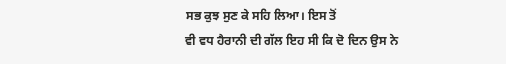ਸਭ ਕੁਝ ਸੁਣ ਕੇ ਸਹਿ ਲਿਆ। ਇਸ ਤੋਂ
ਵੀ ਵਧ ਹੈਰਾਨੀ ਦੀ ਗੱਲ ਇਹ ਸੀ ਕਿ ਦੋ ਦਿਨ ਉਸ ਨੇ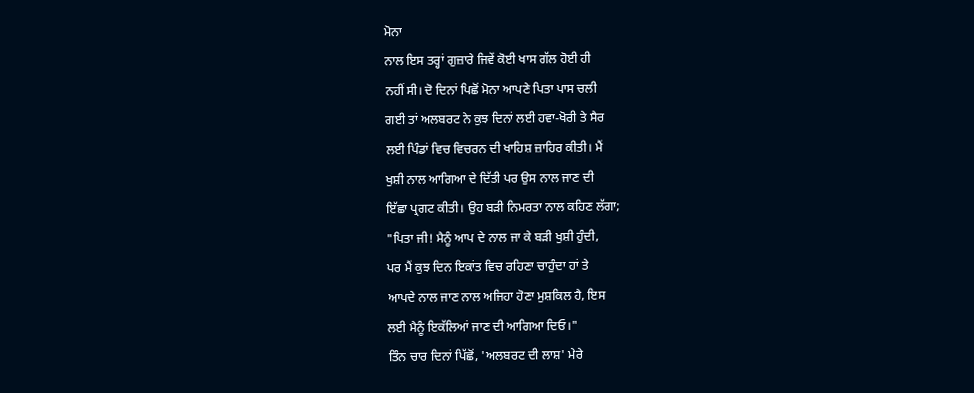ਮੋਨਾ
ਨਾਲ ਇਸ ਤਰ੍ਹਾਂ ਗੁਜ਼ਾਰੇ ਜਿਵੇਂ ਕੋਈ ਖਾਸ ਗੱਲ ਹੋਈ ਹੀ
ਨਹੀਂ ਸੀ। ਦੋ ਦਿਨਾਂ ਪਿਛੋਂ ਮੋਨਾ ਆਪਣੇ ਪਿਤਾ ਪਾਸ ਚਲੀ
ਗਈ ਤਾਂ ਅਲਬਰਟ ਨੇ ਕੁਝ ਦਿਨਾਂ ਲਈ ਹਵਾ-ਖੋਰੀ ਤੇ ਸੈਰ
ਲਈ ਪਿੰਡਾਂ ਵਿਚ ਵਿਚਰਨ ਦੀ ਖਾਹਿਸ਼ ਜ਼ਾਹਿਰ ਕੀਤੀ। ਮੈਂ
ਖੁਸ਼ੀ ਨਾਲ ਆਗਿਆ ਦੇ ਦਿੱਤੀ ਪਰ ਉਸ ਨਾਲ ਜਾਣ ਦੀ
ਇੱਛਾ ਪ੍ਰਗਟ ਕੀਤੀ। ਉਹ ਬੜੀ ਨਿਮਰਤਾ ਨਾਲ ਕਹਿਣ ਲੱਗਾ;
"ਪਿਤਾ ਜੀ! ਮੈਨੂੰ ਆਪ ਦੇ ਨਾਲ ਜਾ ਕੇ ਬੜੀ ਖੁਸ਼ੀ ਹੁੰਦੀ,
ਪਰ ਮੈਂ ਕੁਝ ਦਿਨ ਇਕਾਂਤ ਵਿਚ ਰਹਿਣਾ ਚਾਹੁੰਦਾ ਹਾਂ ਤੇ
ਆਪਦੇ ਨਾਲ ਜਾਣ ਨਾਲ ਅਜਿਹਾ ਹੋਣਾ ਮੁਸ਼ਕਿਲ ਹੈ, ਇਸ
ਲਈ ਮੈਨੂੰ ਇਕੱਲਿਆਂ ਜਾਣ ਦੀ ਆਗਿਆ ਦਿਓ।"
ਤਿੰਨ ਚਾਰ ਦਿਨਾਂ ਪਿੱਛੋਂ, 'ਅਲਬਰਟ ਦੀ ਲਾਸ਼' ਮੇਰੇ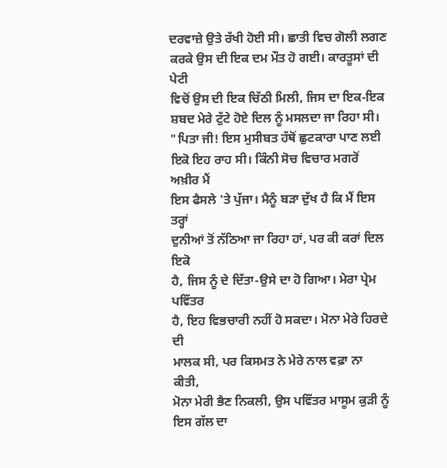ਦਰਵਾਜ਼ੇ ਉਤੇ ਰੱਖੀ ਹੋਈ ਸੀ। ਛਾਤੀ ਵਿਚ ਗੋਲੀ ਲਗਣ
ਕਰਕੇ ਉਸ ਦੀ ਇਕ ਦਮ ਮੌਤ ਹੋ ਗਈ। ਕਾਰਤੂਸਾਂ ਦੀ ਪੇਟੀ
ਵਿਚੋਂ ਉਸ ਦੀ ਇਕ ਚਿੱਠੀ ਮਿਲੀ, ਜਿਸ ਦਾ ਇਕ-ਇਕ
ਸ਼ਬਦ ਮੇਰੇ ਟੁੱਟੇ ਹੋਏ ਦਿਲ ਨੂੰ ਮਸਲਦਾ ਜਾ ਰਿਹਾ ਸੀ।
"ਪਿਤਾ ਜੀ! ਇਸ ਮੁਸੀਬਤ ਹੱਥੋਂ ਛੁਟਕਾਰਾ ਪਾਣ ਲਈ
ਇਕੋ ਇਹ ਰਾਹ ਸੀ। ਕਿੰਨੀ ਸੋਚ ਵਿਚਾਰ ਮਗਰੋਂ ਅਖ਼ੀਰ ਮੈਂ
ਇਸ ਫੈਸਲੇ 'ਤੇ ਪੁੱਜਾ। ਮੈਨੂੰ ਬੜਾ ਦੁੱਖ ਹੈ ਕਿ ਮੈਂ ਇਸ ਤਰ੍ਹਾਂ
ਦੁਨੀਆਂ ਤੋਂ ਨੱਠਿਆ ਜਾ ਰਿਹਾ ਹਾਂ, ਪਰ ਕੀ ਕਰਾਂ ਦਿਲ ਇਕੋ
ਹੈ, ਜਿਸ ਨੂੰ ਦੇ ਦਿੱਤਾ-ਉਸੇ ਦਾ ਹੋ ਗਿਆ। ਮੇਰਾ ਪ੍ਰੇਮ ਪਵਿੱਤਰ
ਹੈ, ਇਹ ਵਿਭਚਾਰੀ ਨਹੀਂ ਹੋ ਸਕਦਾ। ਮੋਨਾ ਮੇਰੇ ਹਿਰਦੇ ਦੀ
ਮਾਲਕ ਸੀ, ਪਰ ਕਿਸਮਤ ਨੇ ਮੇਰੇ ਨਾਲ ਵਫ਼ਾ ਨਾ ਕੀਤੀ,
ਮੋਨਾ ਮੇਰੀ ਭੈਣ ਨਿਕਲੀ, ਉਸ ਪਵਿੱਤਰ ਮਾਸੂਮ ਕੁੜੀ ਨੂੰ
ਇਸ ਗੱਲ ਦਾ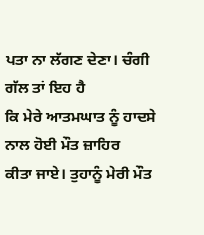ਪਤਾ ਨਾ ਲੱਗਣ ਦੇਣਾ। ਚੰਗੀ ਗੱਲ ਤਾਂ ਇਹ ਹੈ
ਕਿ ਮੇਰੇ ਆਤਮਘਾਤ ਨੂੰ ਹਾਦਸੇ ਨਾਲ ਹੋਈ ਮੌਤ ਜ਼ਾਹਿਰ
ਕੀਤਾ ਜਾਏ। ਤੁਹਾਨੂੰ ਮੇਰੀ ਮੌਤ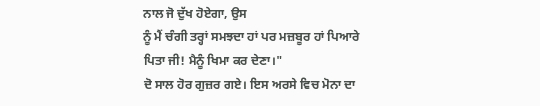ਨਾਲ ਜੋ ਦੁੱਖ ਹੋਏਗਾ, ਉਸ
ਨੂੰ ਮੈਂ ਚੰਗੀ ਤਰ੍ਹਾਂ ਸਮਝਦਾ ਹਾਂ ਪਰ ਮਜ਼ਬੂਰ ਹਾਂ ਪਿਆਰੇ
ਪਿਤਾ ਜੀ! ਮੈਨੂੰ ਖਿਮਾ ਕਰ ਦੇਣਾ।"
ਦੋ ਸਾਲ ਹੋਰ ਗੁਜ਼ਰ ਗਏ। ਇਸ ਅਰਸੇ ਵਿਚ ਮੋਨਾ ਦਾ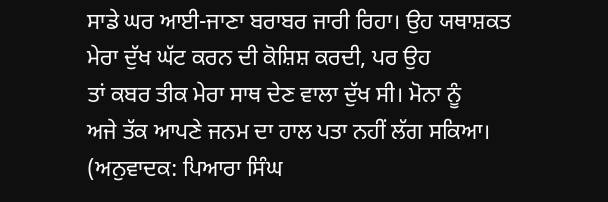ਸਾਡੇ ਘਰ ਆਈ-ਜਾਣਾ ਬਰਾਬਰ ਜਾਰੀ ਰਿਹਾ। ਉਹ ਯਥਾਸ਼ਕਤ
ਮੇਰਾ ਦੁੱਖ ਘੱਟ ਕਰਨ ਦੀ ਕੋਸ਼ਿਸ਼ ਕਰਦੀ, ਪਰ ਉਹ
ਤਾਂ ਕਬਰ ਤੀਕ ਮੇਰਾ ਸਾਥ ਦੇਣ ਵਾਲਾ ਦੁੱਖ ਸੀ। ਮੋਨਾ ਨੂੰ
ਅਜੇ ਤੱਕ ਆਪਣੇ ਜਨਮ ਦਾ ਹਾਲ ਪਤਾ ਨਹੀਂ ਲੱਗ ਸਕਿਆ।
(ਅਨੁਵਾਦਕ: ਪਿਆਰਾ ਸਿੰਘ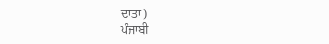ਦਾਤਾ)
ਪੰਜਾਬੀ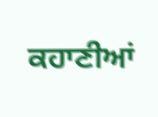ਕਹਾਣੀਆਂ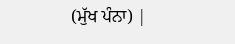(ਮੁੱਖ ਪੰਨਾ) |